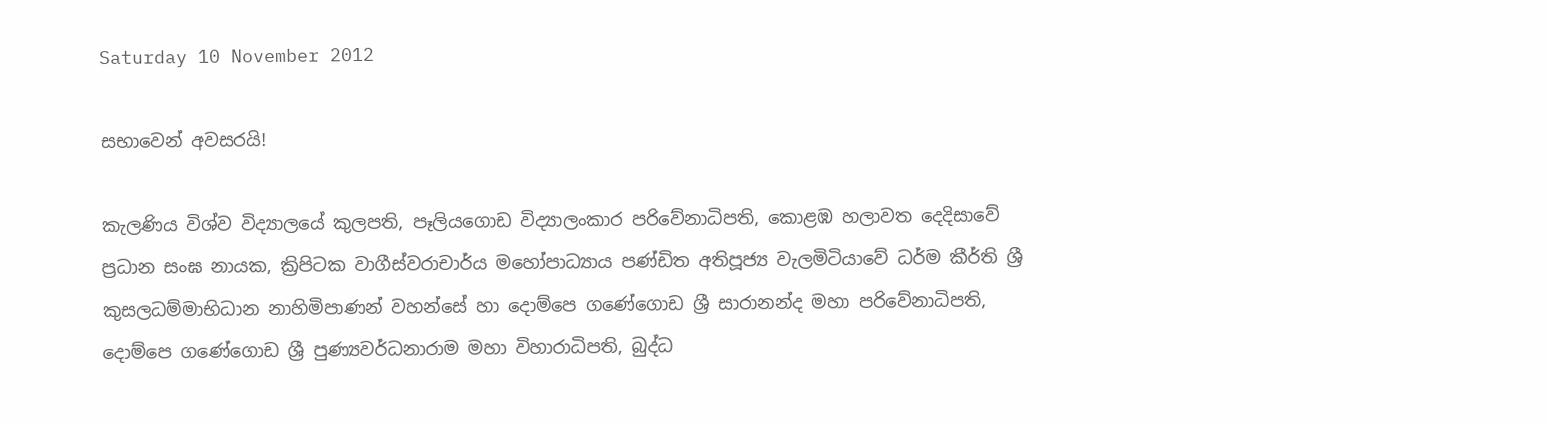Saturday 10 November 2012

සභාවෙන් අවසරයි!

කැලණිය විශ්ව විද්‍යාලයේ කුලපති, පෑලියගොඩ විද්‍යාලංකාර පරිවේනාධිපති, කොළඹ හලාවත දෙදිසාවේ ප්‍රධාන සංඝ නායක, ක්‍රිපිටක වාගීස්වරාචාර්ය මහෝපාධ්‍යාය පණ්ඩිත අතිපූජ්‍ය වැලමිටියාවේ ධර්ම කීර්ති ශ්‍රී කුසලධම්මාභිධාන නාහිමිපාණන් වහන්සේ හා දොම්පෙ ගණේගොඩ ශ්‍රී සාරානන්ද මහා පරිවේනාධිපති, දොම්පෙ ගණේගොඩ ශ්‍රී පුණ්‍යවර්ධනාරාම මහා විහාරාධිපති, බුද්ධ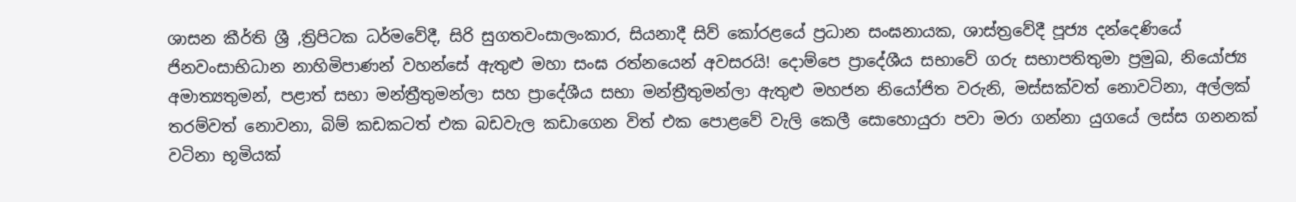ශාසන කීර්ති ශ්‍රී ,ත්‍රිපිටක ධර්මවේදී, සිරි සුගතවංසාලංකාර, සියනාදී සිව් කෝරළයේ ප්‍රධාන සංඝනායක, ශාස්ත්‍රවේදී පූජ්‍ය දන්දෙණියේ ජිනවංසාභිධාන නාහිමිපාණන් වහන්සේ ඇතුළු මහා සංඝ රත්නයෙන් අවසරයි! දොම්පෙ ප්‍රාදේශීය සභාවේ ගරු සභාපතිතුමා ප්‍රමුඛ, නියෝජ්‍ය අමාත්‍යතුමන්, පළාත් සභා මන්ත්‍රීතුමන්ලා සහ ප්‍රාදේශීය සභා මන්ත්‍රීතුමන්ලා ඇතුළු මහජන නියෝජිත වරුනි, මස්සක්වත් නොවටිනා, අල්ලක් තරම්වත් නොවනා, බිම් කඩකටත් එක බඩවැල කඩාගෙන විත් එක පොළවේ වැලි කෙලී සොහොයුරා පවා මරා ගන්නා යුගයේ ලස්ස ගනනක් වටිනා භූමියක්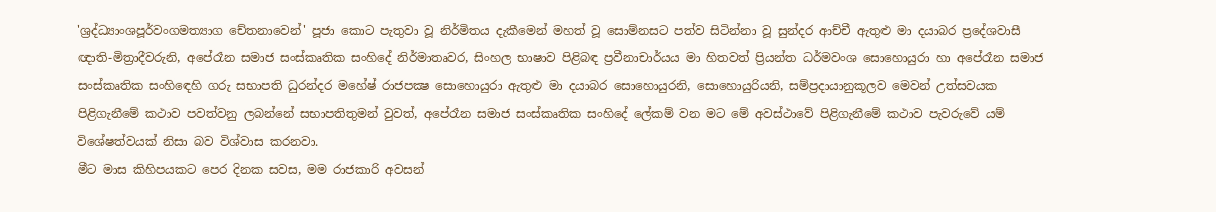'ශ්‍රද්ධ්‍යාංශපූර්වංගමත්‍යාග චේතනාවෙන්' පූජා කොට පැතුවා වූ නිර්මිතය දැකීමෙන් මහත් වූ සොම්නසට පත්ව සිටින්නා වූ සුන්දර ආච්චී ඇතුළු මා දයාබර ප්‍රදේශවාසී ඥාති-මිත්‍රාදීවරුනි, අපේරෑන සමාජ සංස්කෘතික සංහිදේ නිර්මාතෘවර, සිංහල භාෂාව පිළිබඳ ප්‍රවීනාචාර්යය මා හිතවත් ප්‍රියන්ත ධර්මවංශ සොහොයුරා හා අපේරෑන සමාජ සංස්කෘතික සංහිඳෙහි ගරු සභාපති ධුරන්දර මහේෂ් රාජපක්‍ෂ සොහොයුරා ඇතුළු මා දයාබර සොහොයුරනි, සොහොයුරියනි, සම්ප්‍රදායානුකූලව මෙවන් උත්සවයක පිළිගැනීමේ කථාව පවත්වනු ලබන්නේ සභාපතිතුමන් වුවත්, අපේරෑන සමාජ සංස්කෘතික සංහිදේ ලේකම් වන මට මේ අවස්ථාවේ පිළිගැනීමේ කථාව පැවරුවේ යම් විශේෂත්වයක් නිසා බව විශ්වාස කරනවා.
මීට මාස කිහිපයකට පෙර දිනක සවස, මම රාජකාරි අවසන්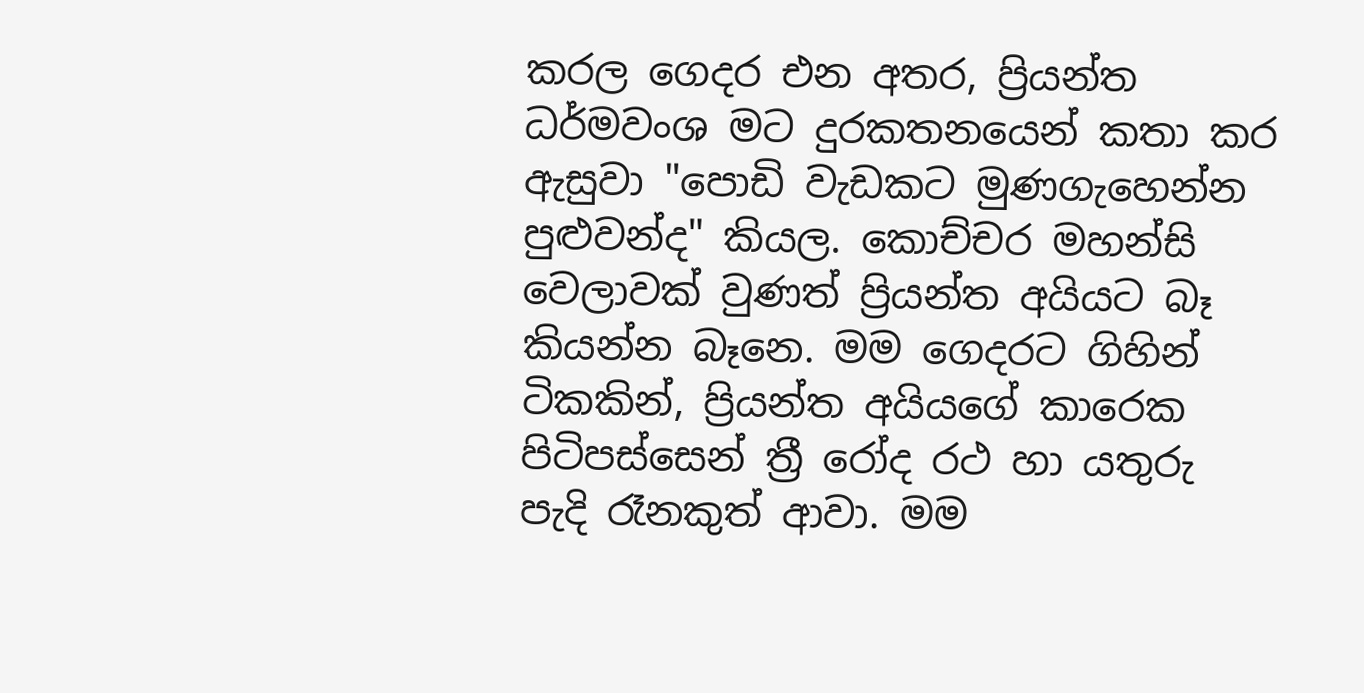කරල ගෙදර එන අතර, ප්‍රියන්ත ධර්මවංශ මට දුරකතනයෙන් කතා කර ඇසුවා "පොඩි වැඩකට මුණගැහෙන්න පුළුවන්ද" කියල. කොච්චර මහන්සි වෙලාවක් වුණත් ප්‍රියන්ත අයියට බෑ කියන්න බෑනෙ. මම ගෙදරට ගිහින් ටිකකින්, ප්‍රියන්ත අයියගේ කාරෙක පිටිපස්සෙන් ත්‍රී රෝද රථ හා යතුරු පැදි රෑනකුත් ආවා. මම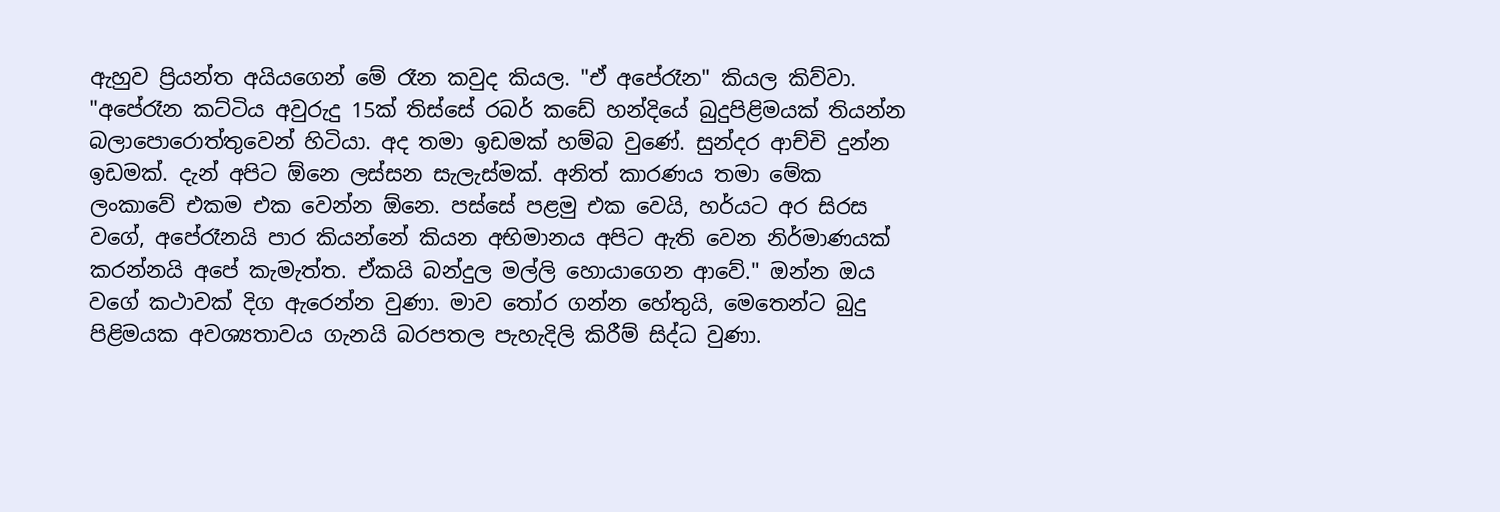ඇහුව ප්‍රියන්ත අයියගෙන් මේ රෑන කවුද කියල. "ඒ අපේරෑන" කියල කිව්වා.
"අපේරෑන කට්ටිය අවුරුදු 15ක් තිස්සේ රබර් කඩේ හන්දියේ බුදුපිළිමයක් තියන්න බලාපොරොත්තුවෙන් හිටියා. අද තමා ඉඩමක් හම්බ වුණේ. සුන්දර ආච්චි දුන්න ඉඩමක්. දැන් අපිට ඕනෙ ලස්සන සැලැස්මක්. අනිත් කාරණය තමා මේක ලංකාවේ එකම එක වෙන්න ඕනෙ. පස්සේ පළමු එක වෙයි, හර්යට අර සිරස වගේ, අපේරෑනයි පාර කියන්නේ කියන අභිමානය අපිට ඇති වෙන නිර්මාණයක් කරන්නයි අපේ කැමැත්ත. ඒකයි බන්දුල මල්ලි හොයාගෙන ආවේ." ඔන්න ඔය වගේ කථාවක් දිග ඇරෙන්න වුණා. මාව තෝර ගන්න හේතුයි, මෙතෙන්ට බුදු පිළිමයක අවශ්‍යතාවය ගැනයි බරපතල පැහැදිලි කිරීම් සිද්ධ වුණා.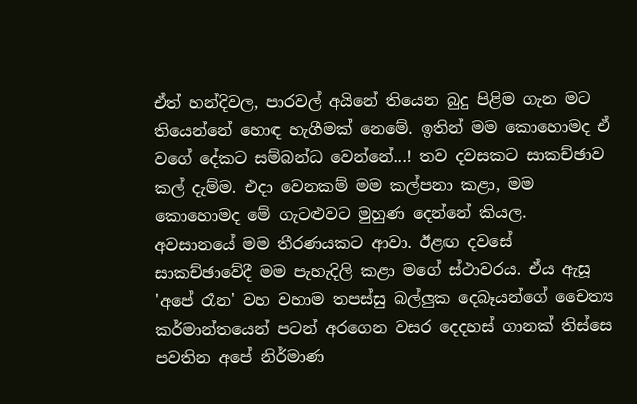ඒත් හන්දිවල, පාරවල් අයිනේ තියෙන බුදු පිළිම ගැන මට තියෙන්නේ හොඳ හැගීමක් නෙමේ. ඉතින් මම කොහොමද ඒ වගේ දේකට සම්බන්ධ වෙන්නේ...! තව දවසකට සාකච්ඡාව කල් දැම්ම. එදා වෙනකම් මම කල්පනා කළා, මම කොහොමද මේ ගැටළුවට මුහුණ දෙන්නේ කියල.
අවසානයේ මම තීරණයකට ආවා. ඊළඟ දවසේ සාකච්ඡාවේදී මම පැහැදිලි කළා මගේ ස්ථාවරය. ඒය ඇසූ 'අපේ රෑන' වහ වහාම තපස්සු බල්ලුක දෙබෑයන්ගේ චෛත්‍ය කර්මාන්තයෙන් පටන් අරගෙන වසර දෙදහස් ගානක් තිස්සෙ පවතින අපේ නිර්මාණ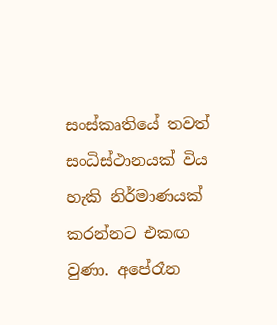සංස්කෘතියේ තවත් සංධිස්ථානයක් විය හැකි නිර්මාණයක් කරන්නට එකඟ වුණා. අපේරෑන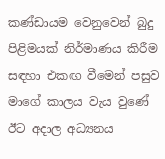කණ්ඩායම වෙනුවෙන් බුදු පිළිමයක් නිර්මාණය කිරීම සඳහා එකඟ වීමෙන් පසුව මාගේ කාලය වැය වුණේ ඊට අදාල අධ්‍යනය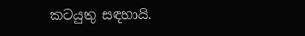කටයුතු සඳහායි.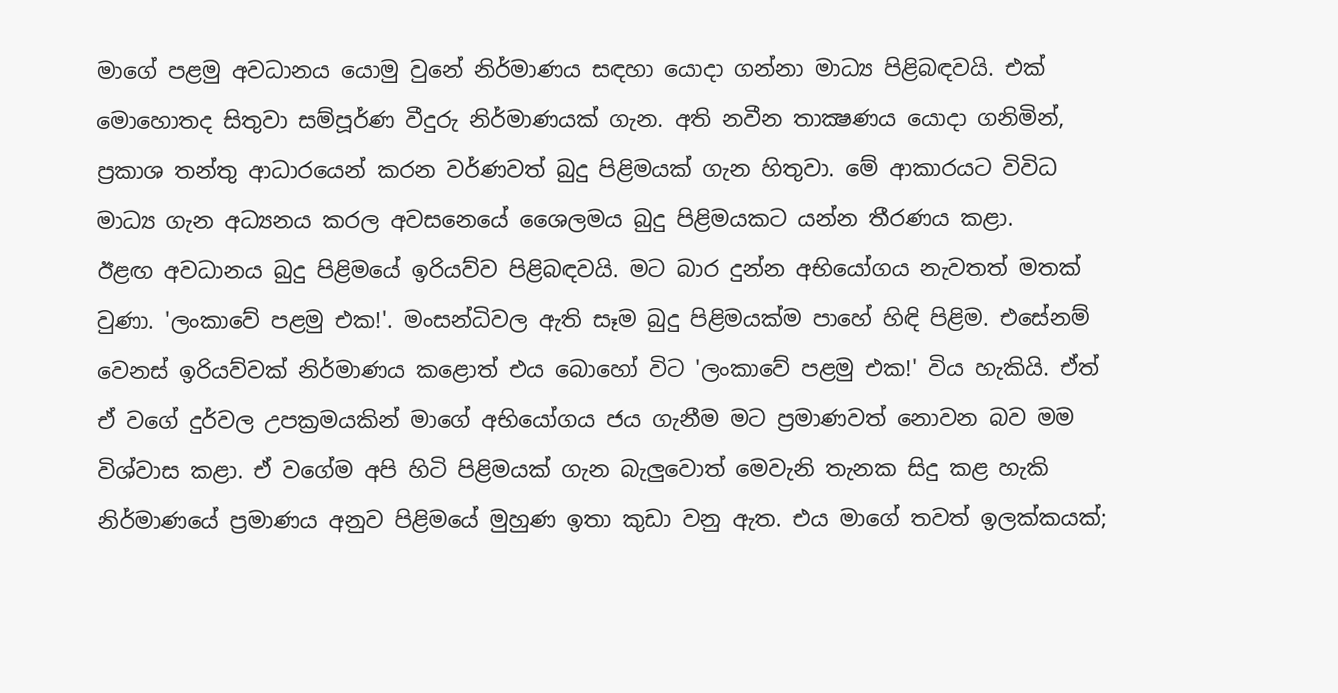මාගේ පළමු අවධානය යොමු වුනේ නිර්මාණය සඳහා යොදා ගන්නා මාධ්‍ය පිළිබඳවයි. එක් මොහොතද සිතුවා සම්පූර්ණ වීදුරු නිර්මාණයක් ගැන. අති නවීන තාක්‍ෂණය යොදා ගනිමින්, ප්‍රකාශ තන්තු ආධාරයෙන් කරන වර්ණවත් බුදු පිළිමයක් ගැන හිතුවා. මේ ආකාරයට විවිධ මාධ්‍ය ගැන අධ්‍යනය කරල අවසනෙයේ ශෛලමය බුදු පිළිමයකට යන්න තීරණය කළා.
ඊළඟ අවධානය බුදු පිළිමයේ ඉරියව්ව පිළිබඳවයි. මට බාර දුන්න අභියෝගය නැවතත් මතක් වුණා. 'ලංකාවේ පළමු එක!'. මංසන්ධිවල ඇති සෑම බුදු පිළිමයක්ම පාහේ හිඳි පිළිම. එසේනම් වෙනස් ඉරියව්වක් නිර්මාණය කළොත් එය බොහෝ විට 'ලංකාවේ පළමු එක!' විය හැකියි. ඒත් ඒ වගේ දුර්වල උපක්‍රමයකින් මාගේ අභියෝගය ජය ගැනීම මට ප්‍රමාණවත් නොවන බව මම විශ්වාස කළා. ඒ වගේම අපි හිටි පිළිමයක් ගැන බැලුවොත් මෙවැනි තැනක සිදු කළ හැකි නිර්මාණයේ ප්‍රමාණය අනුව පිළිමයේ මුහුණ ඉතා කුඩා වනු ඇත. එය මාගේ තවත් ඉලක්කයක්;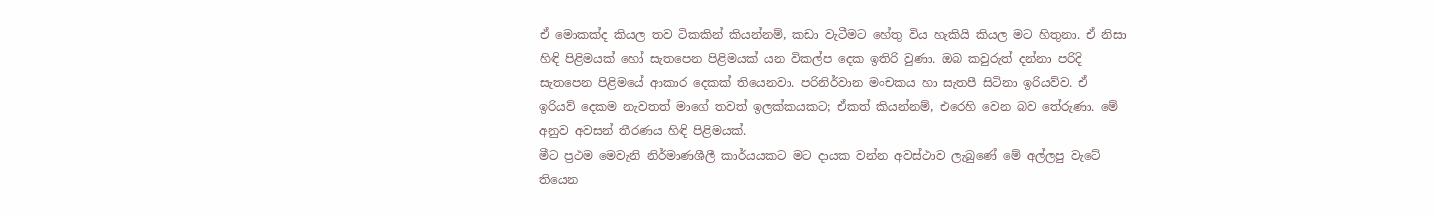ඒ මොකක්ද කියල තව ටිකකින් කියන්නම්, කඩා වැටීමට හේතු විය හැකියි කියල මට හිතුනා. ඒ නිසා හිඳි පිළිමයක් හෝ සැතපෙන පිළිමයක් යන විකල්ප දෙක ඉතිරි වුණා. ඔබ කවුරුත් දන්නා පරිදි සැතපෙන පිළිමයේ ආකාර ‍දෙකක් තියෙනවා. පරිනිර්වාන මංචකය හා සැතපී සිටිනා ඉරියව්ව. ඒ ඉරියව් දෙකම නැවතත් මාගේ තවත් ඉලක්කයකට; ඒකත් කියන්නම්, එරෙහි වෙන බව තේරුණා. මේ අනුව අවසන් තීරණය හිඳි පිළිමයක්.
මීට ප්‍රථම මෙවැනි නිර්මාණශීලී කාර්යයකට මට දායක වන්න අවස්ථාව ලැබුණේ මේ අල්ලපු වැටේ තියෙන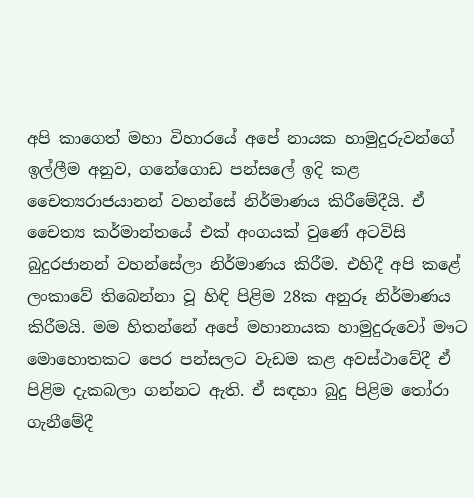අපි කාගෙත් මහා විහාරයේ අපේ නායක හාමුදුරුවන්ගේ ඉල්ලීම අනුව, ගනේගොඩ පන්සලේ ඉදි කළ චෛත්‍යරාජයානන් වහන්සේ නිර්මාණය කිරීමේදීයි. ඒ චෛත්‍ය කර්මාන්තයේ එක් අංගයක් වුණේ අටවිසි බුදුරජානන් වහන්සේලා නිර්මාණය කිරීම. එහිදී අපි කළේ ලංකාවේ තිබෙන්නා වූ හිඳි පිළිම 28ක අනුරූ නිර්මාණය කිරීමයි. මම හිතන්නේ අපේ මහානායක හාමුදුරුවෝ මෟට මොහොතකට පෙර පන්සලට වැඩම කළ අවස්ථාවේදී ඒ පිළිම දැකබලා ගන්නට ඇති. ඒ සඳහා බුදු පිළිම තෝරා ගැනීමේදී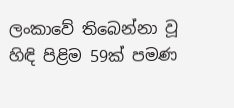ලංකාවේ තිබෙන්නා වූ හිඳි පිළිම 59ක් පමණ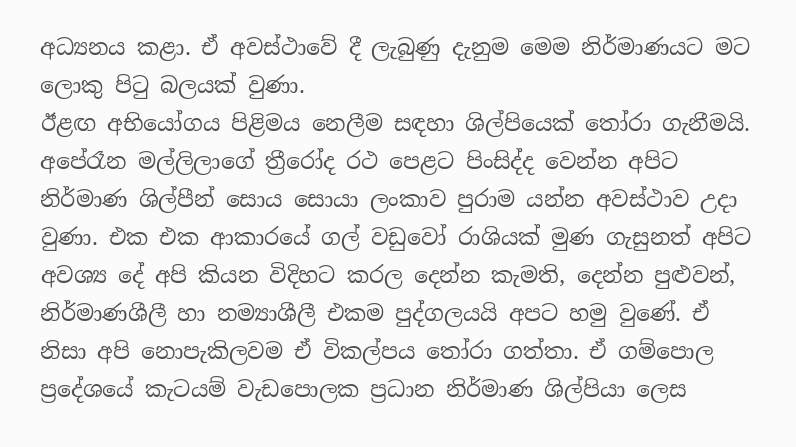අධ්‍යනය කළා. ඒ අවස්ථාවේ දී ලැබුණු දැනුම මෙම නිර්මාණයට මට ලොකු පිටු බලයක් වුණා.
ඊළඟ අභියෝගය පිළිමය නෙලීම සඳහා ශිල්පියෙක් තෝරා ගැනීමයි. අපේරෑන මල්ලිලාගේ ත්‍රීරෝද රථ පෙළට පිංසිද්ද වෙන්න අපිට නිර්මාණ ශිල්පීන් සොය සොයා ලංකාව පුරාම යන්න අවස්ථාව උදා වුණා. එක එක ආකාරයේ ගල් වඩුවෝ රාශියක් මුණ ගැසුනත් අපිට අවශ්‍ය දේ අපි කියන විදිහට කරල දෙන්න කැමති, දෙන්න පුළුවන්, නිර්මාණශීලී හා නම්‍යාශීලී එකම පුද්ගලයයි අපට හමු වුණේ. ඒ නිසා අපි නොපැකිලවම ඒ විකල්පය තෝරා ගත්තා. ඒ ගම්පොල ප්‍රදේශයේ කැටයම් වැඩපොලක ප්‍රධාන නිර්මාණ ශිල්පියා ලෙස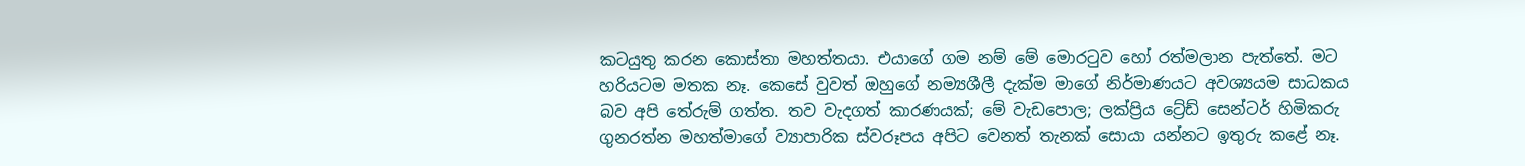කටයුතු කරන කොස්තා මහත්තයා. එයාගේ ගම නම් මේ මොරටුව හෝ රත්මලාන පැත්තේ. මට හරියටම මතක නෑ. කෙසේ වුවත් ඔහුගේ නම්‍යශීලී දැක්ම මාගේ නිර්මාණයට අවශ්‍යයම සාධකය බව අපි තේරුම් ගත්ත. තව වැදගත් කාරණයක්; මේ වැඩපොල; ලක්ප්‍රිය ට්‍රේඩ් සෙන්ටර් හිමිකරු ගුනරත්න මහත්මාගේ ව්‍යාපාරික ස්වරූපය අපිට වෙනත් තැනක් සොයා යන්නට ඉතුරු කළේ නෑ.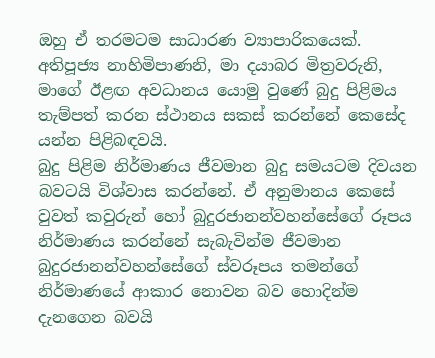ඔහු ඒ තරමටම සාධාරණ ව්‍යාපාරිකයෙක්.
අතිපූජ්‍ය නාහිමිපාණනි, මා දයාබර මිත්‍රවරුනි, මාගේ ඊළඟ අවධානය යොමු වුණේ බුදු පිළිමය තැම්පත් කරන ස්ථානය සකස් කරන්නේ කෙසේද යන්න පිළිබඳවයි.
බුදු පිළිම නිර්මාණය ජීවමාන බුදු සමයටම දිවයන බවටයි විශ්වාස කරන්නේ. ඒ අනුමානය කෙසේ වුවත් කවුරුන් හෝ බුදුරජානන්වහන්සේගේ රූපය නිර්මාණය කරන්නේ සැබැවින්ම ජීවමාන බුදුරජානන්වහන්සේගේ ස්වරූපය තමන්ගේ නිර්මාණයේ ආකාර නොවන බව හොදින්ම දැනගෙන බවයි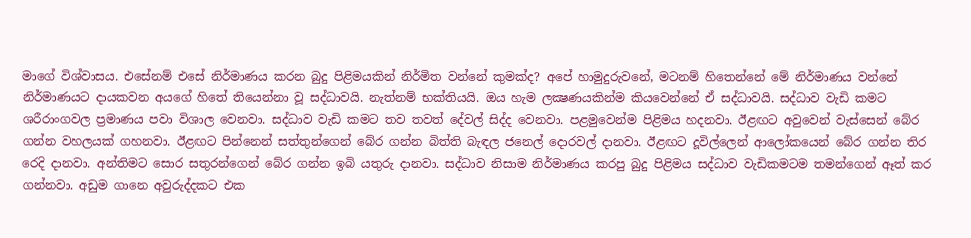මාගේ විශ්වාසය. එසේනම් එසේ නිර්මාණය කරන බුදු පිළිමයකින් නිර්මිත වන්නේ කුමක්ද? අපේ හාමුදුරුවනේ, මටනම් හිතෙන්නේ මේ නිර්මාණය වන්නේ නිර්මාණයට දායකවන අයගේ හිතේ තියෙන්නා වූ සද්ධාවයි. නැත්නම් භක්තියයි. ඔය හැම ලක්‍ෂණයකින්ම කියවෙන්නේ ඒ සද්ධාවයි. සද්ධාව වැඩි කමට ශරීරාංගවල ප්‍රමාණය පවා විශාල වෙනවා. සද්ධාව වැඩි කමට තව තවත් දේවල් සිද්ද වෙනවා. පළමුවෙන්ම පිළිමය හදනවා. ඊළඟට අවුවෙන් වැස්සෙන් බේර ගන්න වහලයක් ගහනවා. ඊළඟට පින්නෙන් සත්තුන්ගෙන් බේර ගන්න බිත්ති බැඳල ජනෙල් දොරවල් දානවා. ඊළඟට දූවිල්ලෙන් ආලෝකයෙන් බේර ගන්න තිර රෙදි දානවා. අන්තිමට සොර සතුරන්ගෙන් බේර ගන්න ඉබි යතුරු දානවා. සද්ධාව නිසාම නිර්මාණය කරපු බුදු පිළිමය සද්ධාව වැඩිකමටම තමන්ගෙන් ඈත් කර ගන්නවා. අඩුම ගානෙ අවුරුද්දකට එක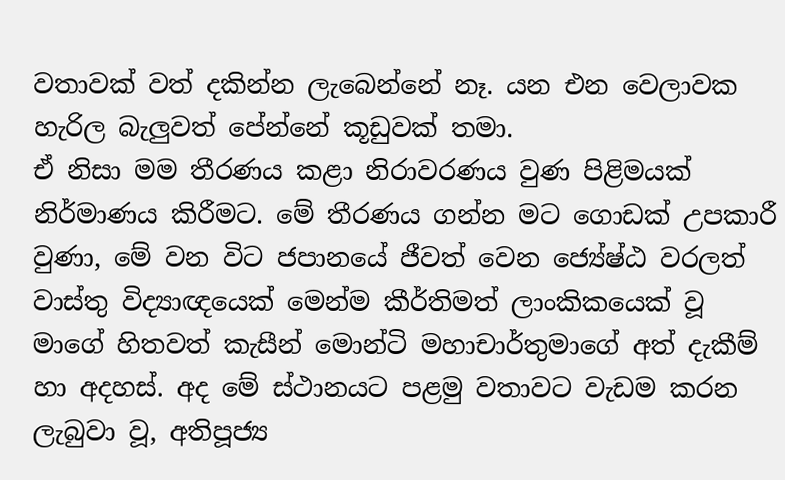වතාවක් වත් දකින්න ලැබෙන්නේ නෑ. යන එන වෙලාවක හැරිල බැලුවත් පේන්නේ කූඩුවක් තමා.
ඒ නිසා මම තීරණය කළා නිරාවරණය වුණ පිළිමයක් නිර්මාණය කිරීමට. මේ තීරණය ගන්න මට ගොඩක් උපකාරී වුණා, මේ වන විට ජපානයේ ජීවත් වෙන ජ්‍යේෂ්ඨ වරලත් වාස්තු විද්‍යාඥයෙක් මෙන්ම කීර්තිමත් ලාංකිකයෙක් වූ මාගේ හිතවත් කැසීන් මොන්ටි මහාචාර්තුමාගේ අත් දැකීම් හා අදහස්. අද මේ ස්ථානයට පළමු වතාවට වැඩම කරන ලැබුවා වූ, අතිපූජ්‍ය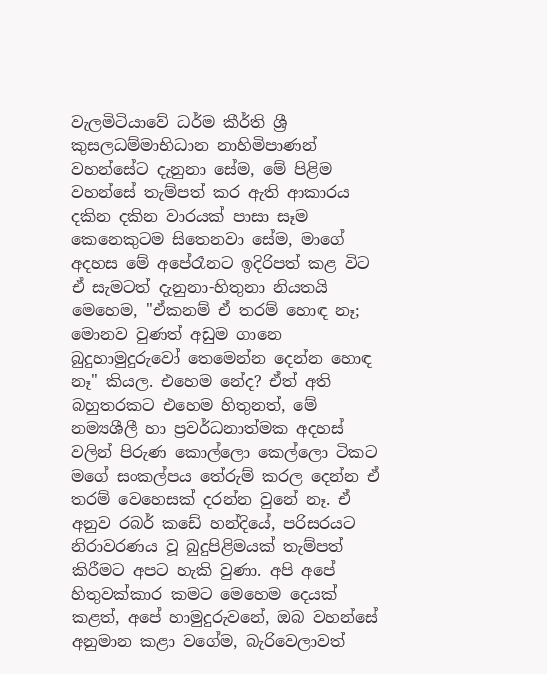වැලමිටියාවේ ධර්ම කීර්ති ශ්‍රී කුසලධම්මාභිධාන නාහිමිපාණන් වහන්සේට දැනුනා සේම, මේ පිළිම වහන්සේ තැම්පත් කර ඇති ආකාරය දකින දකින වාරයක් පාසා සෑම කෙනෙකුටම සිතෙනවා සේම, මාගේ අදහස මේ අපේරෑනට ඉදිරිපත් කළ විට ඒ සැමටත් දැනුනා-හිතුනා නියතයි මෙහෙම, "ඒකනම් ඒ තරම් හොඳ නෑ; මොනව වුණත් අඩුම ගානෙ බුදුහාමුදුරුවෝ තෙමෙන්න දෙන්න හොඳ නෑ" කියල. එහෙම නේද? ඒත් අති බහුතරකට එහෙම හිතුනත්, මේ නම්‍යශීලී හා ප්‍රවර්ධනාත්මක අදහස් වලින් පිරුණ කොල්ලො කෙල්ලො ටිකට මගේ සංකල්පය තේරුම් කරල දෙන්න ඒ තරම් වෙහෙසක් දරන්න වුනේ නෑ. ඒ අනුව රබර් කඩේ හන්දියේ, පරිසරයට නිරාවරණය වූ බුදුපිළිමයක් තැම්පත් කිරීමට අපට හැකි වුණා. අපි අපේ හිතුවක්කාර කමට මෙහෙම දෙයක් කළත්, අපේ හාමුදුරුවනේ, ඔබ වහන්සේ අනුමාන කළා වගේම, බැරිවෙලාවත්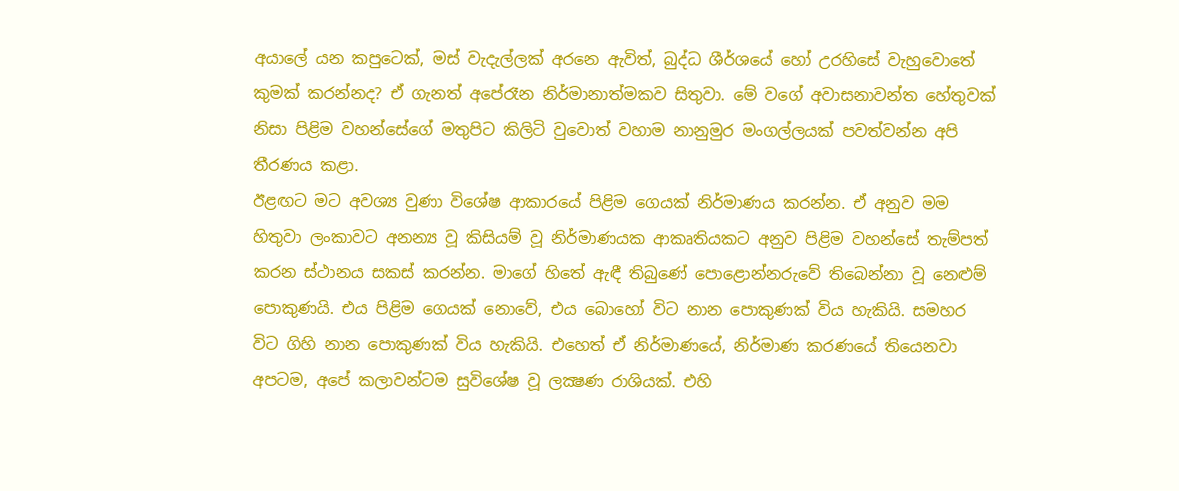අයාලේ යන කපුටෙක්, මස් වැදැල්ලක් අරනෙ ඇවිත්, බුද්ධ ශීර්ශයේ හෝ උරහිසේ වැහුවොතේ කුමක් කරන්නද? ඒ ගැනත් අපේරෑන නිර්මානාත්මකව සිතුවා. මේ වගේ අවාසනාවන්ත හේතුවක් නිසා පිළිම වහන්සේගේ මතුපිට කිලිටි වුවොත් වහාම නානුමුර මංගල්ලයක් පවත්වන්න අපි තීරණය කළා.
ඊළඟට මට අවශ්‍ය වුණා විශේෂ ආකාරයේ පිළිම ගෙයක් නිර්මාණය කරන්න. ඒ අනුව මම හිතුවා ලංකාවට අනන්‍ය වූ කිසියම් වූ නිර්මාණයක ආකෘතියකට අනුව පිළිම වහන්සේ තැම්පත් කරන ස්ථානය සකස් කරන්න. මාගේ හිතේ ඇඳී තිබුණේ පොළොන්නරුවේ තිබෙන්නා වූ නෙළුම් පොකුණයි. එය පිළිම ගෙයක් නොවේ, එය බො‍හෝ විට නාන පොකුණක් විය හැකියි. සමහර විට ගිහි නාන පොකුණක් විය හැකියි. එහෙත් ඒ නිර්මාණයේ, නිර්මාණ කරණයේ තියෙනවා අපටම, අපේ කලාවන්ටම සුවිශේෂ වූ ලක්‍ෂණ රාශියක්. එහි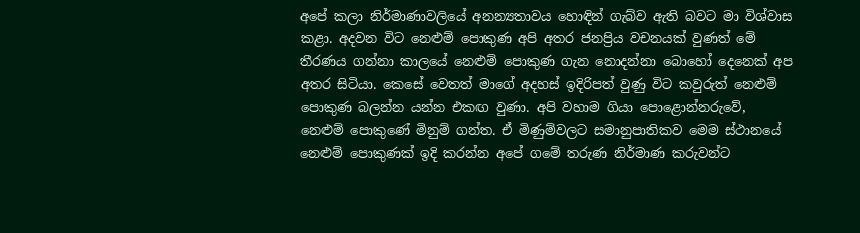අපේ කලා නිර්මාණාවලියේ අනන්‍යතාවය හොඳින් ගැබ්ව ඇති බවට මා විශ්වාස කළා. අදවන විට නෙළුම් පොකුණ අපි අතර ජනප්‍රිය වචනයක් වුණත් මේ තීරණය ගන්නා කාලයේ නෙළුම් පොකුණ ගැන නොදන්නා බොහෝ දෙනෙක් අප අතර සිටියා. කෙසේ වෙතත් මාගේ අදහස් ඉදිරිපත් වුණු විට කවුරුත් නෙළුම් පොකුණ බලන්න යන්න එකඟ වුණා. අපි වහාම ගියා පොළොන්නරුවේ, නෙළුම් පොකුණේ මිනුම් ගන්ත. ඒ මිණුම්වලට සමානුපාතිකව මෙම ස්ථානයේ නෙළුම් පොකුණක් ඉදි කරන්න අපේ ගමේ තරුණ නිර්මාණ කරුවන්ට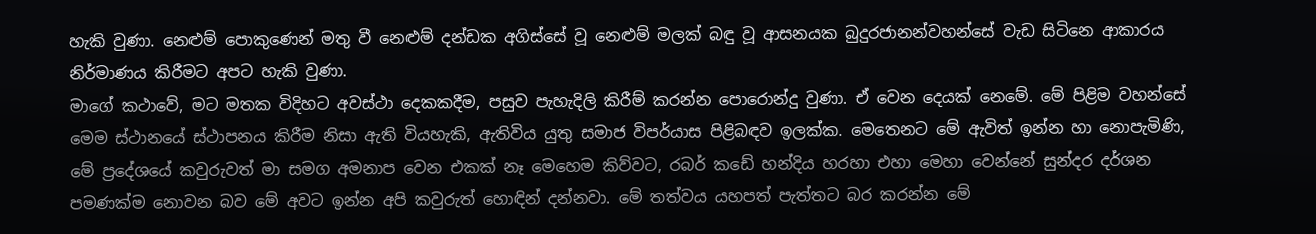හැකි වුණා. නෙළුම් පොකුණෙන් මතු වී නෙළුම් දන්ඩක අගිස්සේ වූ නෙළුම් මලක් බඳු වූ ආසනයක බුදුරජානන්වහන්සේ වැඩ සිටිනෙ ආකාරය නිර්මාණය කිරීමට අපට හැකි වුණා.
මාගේ කථාවේ, මට මතක විදිහට අවස්ථා දෙකකදීම, පසුව පැහැදිලි කිරීම් කරන්න පොරොන්දු වුණා. ඒ වෙන දෙයක් නෙමේ. මේ පිළිම වහන්සේ මෙම ස්ථානයේ ස්ථාපනය කිරීම නිසා ඇති වියහැකි, ඇතිවිය යුතු සමාජ විපර්යාස පිළිබඳව ඉලක්ක. මෙතෙනට මේ ඇවිත් ඉන්න හා නොපැමිණි, මේ ප්‍රදේශයේ කවුරුවත් මා සමග අමනාප වෙන එකක් නෑ මෙහෙම කිව්වට, රබර් කඩේ හන්දිය හරහා එහා මෙහා වෙන්නේ සුන්දර දර්ශන පමණක්ම නොවන බව මේ අවට ඉන්න අපි කවුරුත් හොඳින් දන්නවා. මේ තත්වය යහපත් පැත්තට බර කරන්න මේ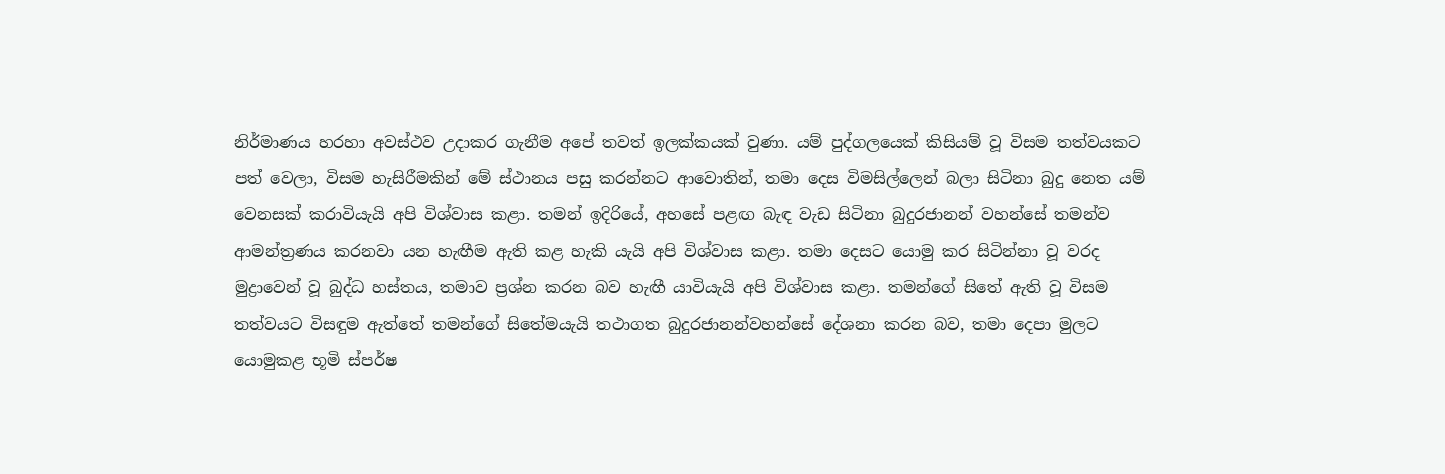නිර්මාණය හරහා අවස්ථව උදාකර ගැනීම අපේ තවත් ඉලක්කයක් වුණා. යම් පුද්ගලයෙක් කිසියම් වූ විසම තත්වයකට පත් වෙලා, විසම හැසිරීමකින් මේ ස්ථානය පසු කරන්නට ආවොතින්, තමා දෙස විමසිල්ලෙන් බලා සිටිනා බුදු නෙත යම් වෙනසක් කරාවියැයි අපි විශ්වාස කළා. තමන් ඉදිරියේ, අහසේ පළඟ බැඳ වැඩ සිටිනා බුදුරජානන් වහන්සේ තමන්ව ආමන්ත්‍රණය කරනවා යන හැඟීම ඇති කළ හැකි යැයි අපි විශ්වාස කළා. තමා දෙසට යොමු කර සිටින්නා වූ වරද මුද්‍රාවෙන් වූ බුද්ධ හස්තය, තමාව ප්‍රශ්න කරන බව හැඟී යාවියැයි අපි විශ්වාස කළා. තමන්ගේ සිතේ ඇති වූ විසම තත්වයට විසඳුම ඇත්තේ තමන්ගේ සිතේමයැයි තථාගත බුදුරජානන්වහන්සේ දේශනා කරන බව, තමා දෙපා මුලට යොමුකළ භූමි ස්පර්ෂ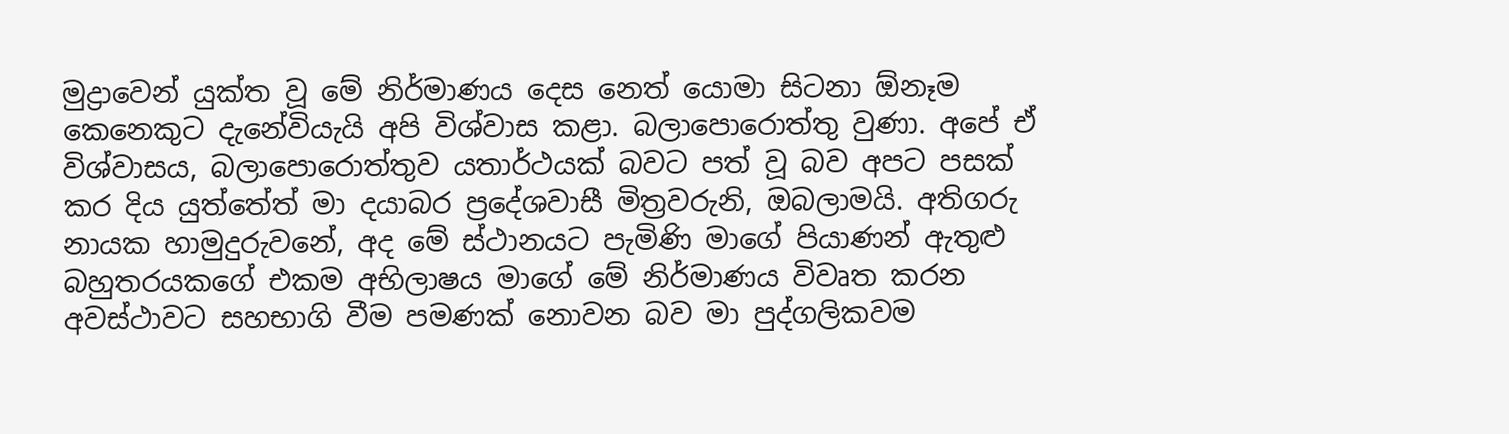මුද්‍රාවෙන් යුක්ත වූ මේ නිර්මාණය දෙස නෙත් යොමා සිටනා ඕනෑම කෙනෙකුට දැනේවියැයි අපි විශ්වාස කළා. බලාපොරොත්තු වුණා. අපේ ඒ විශ්වාසය, බලාපොරොත්තුව යතාර්ථයක් බවට පත් වූ බව අපට පසක් කර දිය යුත්තේත් මා දයාබර ප්‍රදේශවාසී මිත්‍රවරුනි, ඔබලාමයි. අතිගරු නායක හාමුදුරුවනේ, අද මේ ස්ථානයට පැමිණි මාගේ පියාණන් ඇතුළු බහුතරයකගේ එකම අභිලාෂය මාගේ මේ නිර්මාණය විවෘත කරන අවස්ථාවට සහභාගි වීම පමණක් නොවන බව මා පුද්ගලිකවම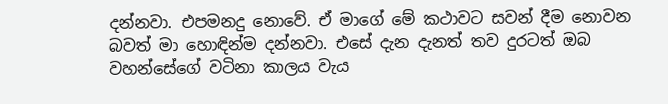දන්නවා. එපමනදු නොවේ. ඒ මාගේ මේ කථාවට සවන් දීම නොවන බවත් මා හොඳින්ම දන්නවා. එසේ දැන දැනත් තව දුරටත් ඔබ වහන්සේගේ වටිනා කාලය වැය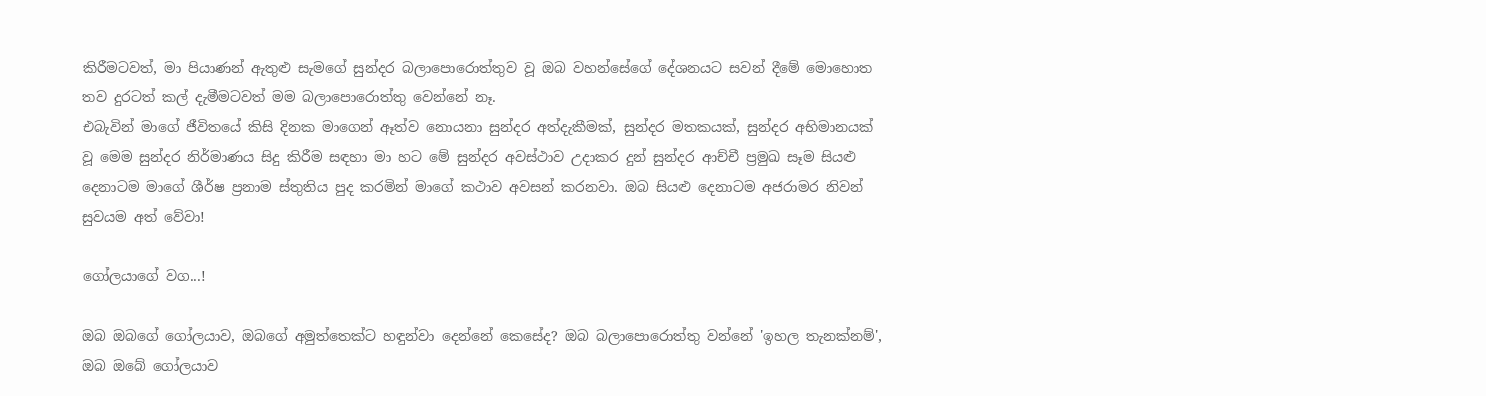කිරීමටවත්, මා පියාණන් ඇතුළු සැමගේ සුන්දර බලාපොරොත්තුව වූ ඔබ වහන්සේගේ දේශනයට සවන් දීමේ මොහොත තව දුරටත් කල් දැමීමටවත් මම බලාපොරොත්තු වෙන්නේ නෑ.
එබැවින් මාගේ ජීවිතයේ කිසි දිනක මාගෙන් ඈත්ව නොයනා සුන්දර අත්දැකීමක්, සුන්දර මතකයක්, සුන්දර අභිමානයක් වූ මෙම සුන්දර නිර්මාණය සිදු කිරීම සඳහා මා හට මේ සුන්දර අවස්ථාව උදාකර දුන් සුන්දර ආච්චී ප්‍රමුඛ සෑම සියළු දෙනාටම මාගේ ශීර්ෂ ප්‍රනාම ස්තුතිය පුද කරමින් මාගේ කථාව අවසන් කරනවා. ඔබ සියළු දෙනාටම අජරාමර නිවන් සුවයම අත් වේවා!

ගෝලයාගේ වග...!

ඔබ ඔබගේ ගෝලයාව, ඔබගේ අමුත්තෙක්ට හඳුන්වා දෙන්නේ කෙසේද? ඔබ බලාපොරොත්තු වන්නේ 'ඉහල තැනක්නම්', ඔබ ඔබේ ගෝලයාව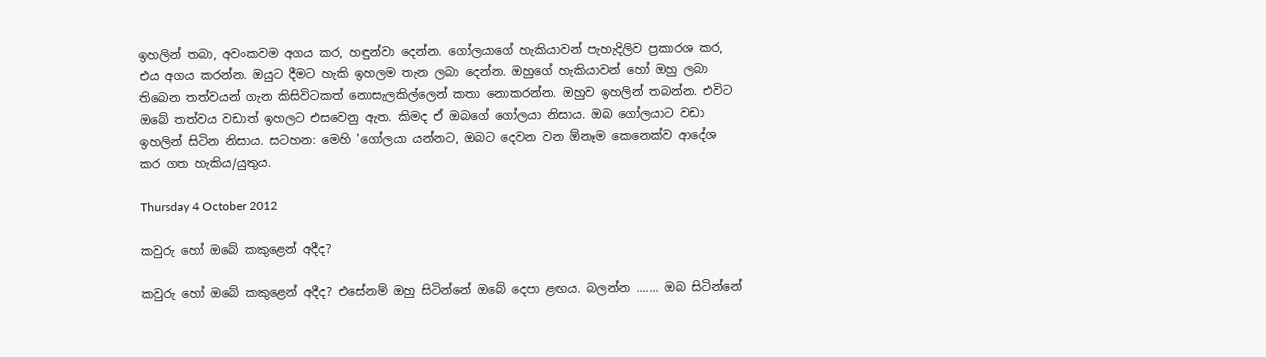ඉහලින් තබා, අවංකවම අගය කර, හඳුන්වා දෙන්න. ගෝලයාගේ හැකියාවන් ‍පැහැදිලිව ප්‍රකාරශ කර, එය අගය කරන්න. ඔයුට දීමට හැකි ඉහලම තැන ලබා දෙන්න. ඔහුගේ හැකියාවන් හෝ ඔහු ලබා තිබෙන තත්වයන් ගැන කිසිවිටකත් නොසැලකිල්ලෙන් කතා නොකරන්න. ඔහුව ඉහලින් තබන්න. එවිට ඔ‍බේ තත්වය වඩාත් ඉහලට එසවෙනු ඇත. කිමද ඒ ඔබගේ ගෝලයා නිසාය. ඔබ ගෝලයාට වඩා ඉහලින් සිටින නිසාය. සටහන: මෙහි 'ගෝලයා යන්නට, ඔබට දෙවන වන ඕනෑම කෙනෙක්ව ආදේශ කර ගත හැකිය/යුතුය.

Thursday 4 October 2012

කවුරු හෝ ඔබේ කකුළෙන් අදීද?

කවුරු හෝ ඔබේ කකුළෙන් අදීද? එසේනම් ඔහු සිටින්නේ ඔබේ දෙපා ළඟය. බලන්න ....... ඔබ සිටින්නේ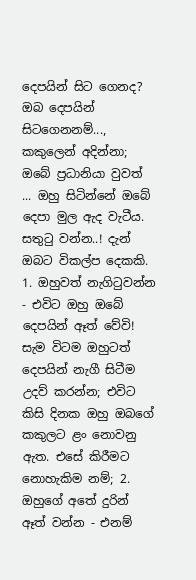දෙපයින් සිට ගෙනද? ඔබ දෙපයින් සිටගෙනනම්..., කකුලෙන් අදින්නා; ඔබේ ප්‍රධානියා වුවත් ... ඔහු සිටින්නේ ඔබේ දෙපා මුල ඇද වැටීය. සතුටු වන්න..! දැන් ඔබට විකල්ප දෙකකි. 1. ඔහුවත් නැගිටුවන්න - එවිට ඔහු ඔබේ දෙපයින් ඈත් වේවි! සැම විටම ඔහුටත් දෙපයින් නැගී සිටීම උදව් කරන්න; එවිට කිසි දිනක ඔහු ඔබගේ කකුලට ළං නොවනු ඇත. එසේ කිරීමට නොහැකිම නම්; 2. ඔහුගේ අතේ දුරින් ඈත් වන්න - එනම්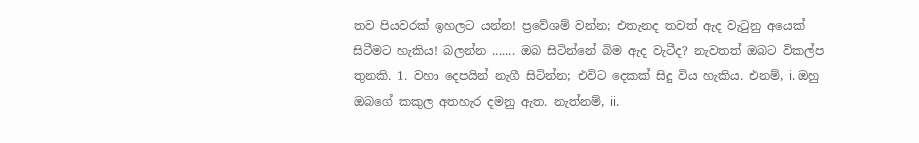තව පියවරක් ඉහලට යන්න! ප්‍රවේශම් වන්න; එතැනද තවත් ඇද වැටුනු අයෙක් සිටීමට හැකිය! බලන්න ....... ඔබ සිටින්නේ බිම ඇද වැටීද? නැවතත් ඔබට විකල්ප තුනකි. 1. වහා දෙපයින් නැගී සිටින්න; එවිට දෙකක් සිදු විය හැකිය. එනම්, i. ඔහු ඔබගේ කකුල අතහැර දමනු ඇත. නැත්නම්, ii.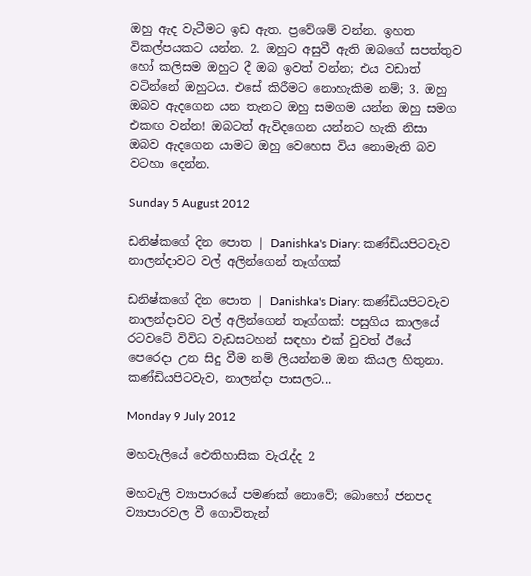ඔහු ඇද වැටීමට ඉඩ ඇත. ප්‍රවේශම් වන්න. ඉහත විකල්පයකට යන්න. 2. ඔහුට අසුවී ඇති ඔබගේ සපත්තුව හෝ කලිසම ඔහුට දී ඔබ ඉවත් වන්න; එය වඩාත් වටින්නේ ඔහුටය. එසේ කිරීමට නොහැකිම නම්; 3. ඔහු ඔබව ඇදගෙන යන තැනට ඔහු සමගම යන්න ඔහු සමග එකඟ වන්න! ඔබටත් ඇවිදගෙන යන්නට හැකි නිසා ඔබව ඇදගෙන යාමට ඔහු වෙහෙස විය නොමැති බව වටහා දෙන්න.

Sunday 5 August 2012

ඩනිෂ්කගේ දින පොත | Danishka's Diary: කණ්ඩියපිටවැව නාලන්දාවට වල් අලින්ගෙන් තෑග්ගක්

ඩනිෂ්කගේ දින පොත | Danishka's Diary: කණ්ඩියපිටවැව නාලන්දාවට වල් අලින්ගෙන් තෑග්ගක්: පසුගිය කාලයේ රටවටේ විවිධ වැඩසටහන් සඳහා එක් වුවත් ඊයේ පෙරෙදා උන සිදු වීම නම් ලියන්නම ඔන කියල හිතුනා. කණ්ඩියපිටවැව, නාලන්දා පාසලට...

Monday 9 July 2012

මහවැලියේ ඓතිහාසික වැරැද්ද 2

මහවැලි ව්‍යාපාරයේ පමණක් නොවේ; බොහෝ ජනපද ව්‍යාපාරවල වී ගොවිතැන්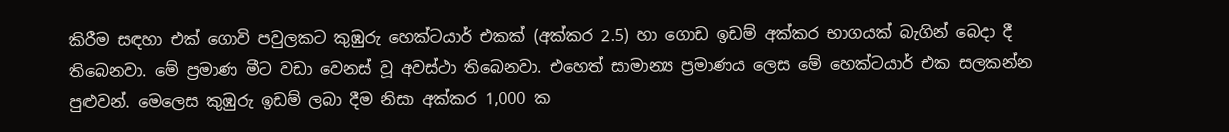කිරීම සඳහා එක් ගොවි පවුලකට කුඹුරු හෙක්ටයාර් එකක් (අක්කර 2.5) හා ගොඩ ඉඩම් අක්කර භාගයක් බැගින් බෙදා දී තිබෙනවා. මේ ප්‍රමාණ මීට වඩා වෙනස් වූ අවස්ථා තිබෙනවා. එහෙත් සාමාන්‍ය ප්‍රමාණය ලෙස මේ හෙක්ටයාර් එක සලකන්න පුළුවන්. මෙලෙස කුඹුරු ඉඩම් ලබා දීම නිසා අක්කර 1,000 ක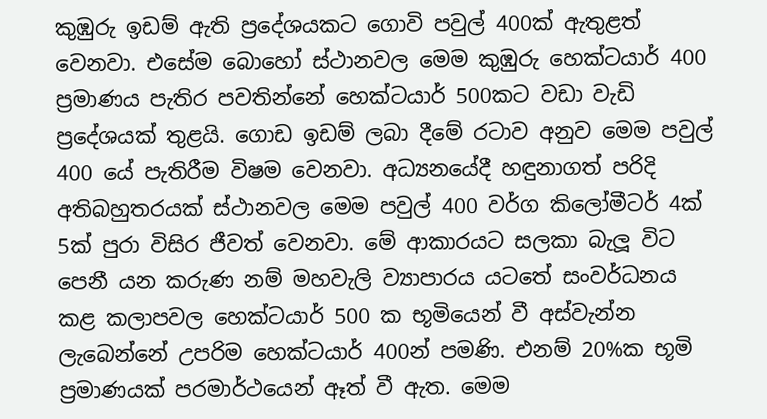කුඹුරු ඉඩම් ඇති ප්‍රදේශයකට ගොවි පවුල් 400ක් ඇතුළත් වෙනවා. එසේම බොහෝ ස්ථානවල මෙම කුඹුරු හෙක්ටයාර් 400 ප්‍රමාණය පැතිර පවතින්නේ හෙක්ටයාර් 500කට වඩා වැඩි ප්‍රදේශයක් තුළයි. ගොඩ ඉඩම් ලබා දීමේ රටාව අනුව මෙම පවුල් 400 යේ පැතිරීම විෂම වෙනවා. අධ්‍යනයේදී හඳුනාගත් පරිදි අතිබහුතරයක් ස්ථානවල මෙම පවුල් 400 වර්ග කිලෝමීටර් 4ක් 5ක් පුරා විසිර ජීවත් වෙනවා. මේ ආකාරයට සලකා බැලූ විට පෙනී යන කරුණ නම් මහවැලි ව්‍යාපාරය යටතේ සංවර්ධනය කළ කලාපවල හෙක්ටයාර් 500 ක භූමියෙන් වී අස්වැන්න ලැබෙන්නේ උපරිම හෙක්ටයාර් 400න් පමණි. එනම් 20%ක භූමි ප්‍රමාණයක් පරමාර්ථයෙන් ඈත් වී ඇත. මෙම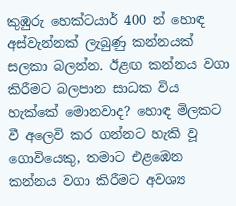කුඹුරු හෙක්ටයාර් 400 න් හොඳ අස්වැන්නක් ලැබුණු කන්නයක් සලකා බලන්න. ඊළඟ කන්නය වගා කිරීමට බලපාන සාධක විය හැක්කේ මොනවාද? හොඳ මිලකට වී අලෙවි කර ගන්නට හැකි වූ ගොවියෙකු, තමාට එළඹෙන කන්නය වගා කිරීමට අවශ්‍ය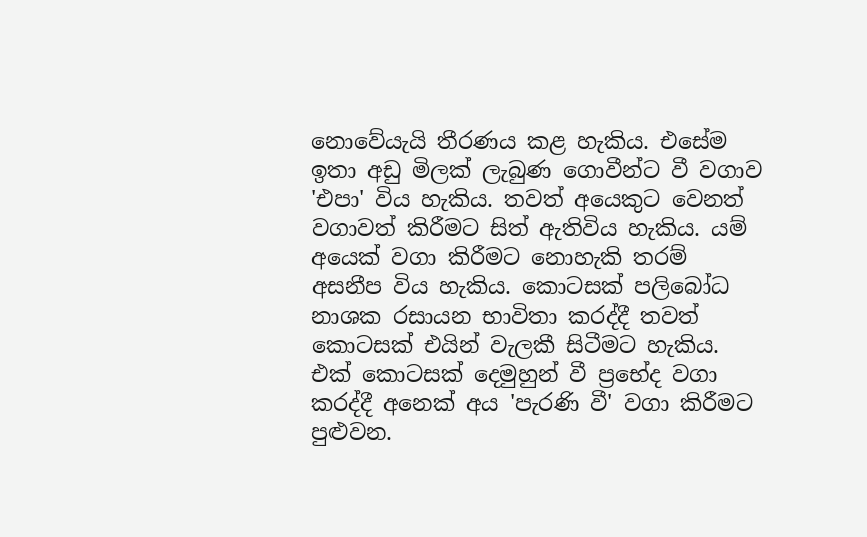නොවේයැයි තීරණය කළ හැකිය. එසේම ඉතා අඩු මිලක් ලැබුණ ගොවීන්ට වී වගාව 'එපා' විය හැකිය. තවත් අයෙකුට වෙනත් වගාවත් කිරීමට සිත් ඇතිවිය හැකිය. යම් අයෙක් වගා කිරීමට නොහැකි තරම් අසනීප විය හැකිය. කොටසක් පලිබෝධ නාශක රසායන භාවිතා කරද්දී තවත් කොටසක් එයින් වැලකී සිටීමට හැකිය. එක් කොටසක් දෙමුහුන් වී ප්‍රභේද වගා කරද්දී අනෙක් අය 'පැරණි වී' වගා කිරීමට පුළුවන.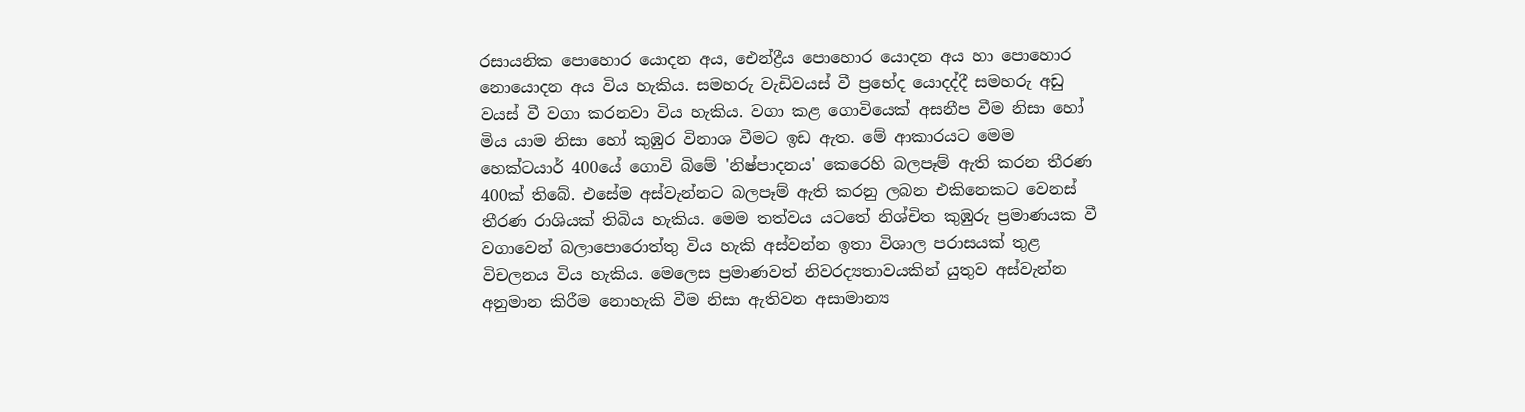රසායනික පොහොර යොදන අය, ඓන්ද්‍රීය පොහොර යොදන අය හා පොහොර නොයොදන අය විය හැකිය. සමහරු වැඩිවයස් වී ප්‍රභේද යොදද්දී සමහරු අඩු වයස් වී වගා කරනවා විය හැකිය. වගා කළ ගොවියෙක් අසනීප වීම නිසා හෝ මිය යාම නිසා හෝ කුඹුර විනාශ වීමට ඉඩ ඇත. මේ ආකාරයට මෙම හෙක්ටයාර් 400යේ ගොවි බිමේ 'නිෂ්පාදනය' කෙරෙහි බලපෑම් ඇති කරන තීරණ 400ක් තිබේ. එසේම අස්වැන්නට බලපෑම් ඇති කරනු ලබන එකිනෙකට වෙනස් තීරණ රාශියක් තිබිය හැකිය. මෙම තත්වය යටතේ නිශ්චිත කුඹුරු ප්‍රමාණයක වී වගාවෙන් බලාපොරොත්තු විය හැකි අස්වන්න ඉතා විශාල පරාසයක් තුළ විචලනය විය හැකිය. මෙලෙස ප්‍රමාණවත් නිවරද්‍යතාවයකින් යුතුව අස්වැන්න අනුමාන කිරීම නොහැකි වීම නිසා ඇතිවන අසාමාන්‍ය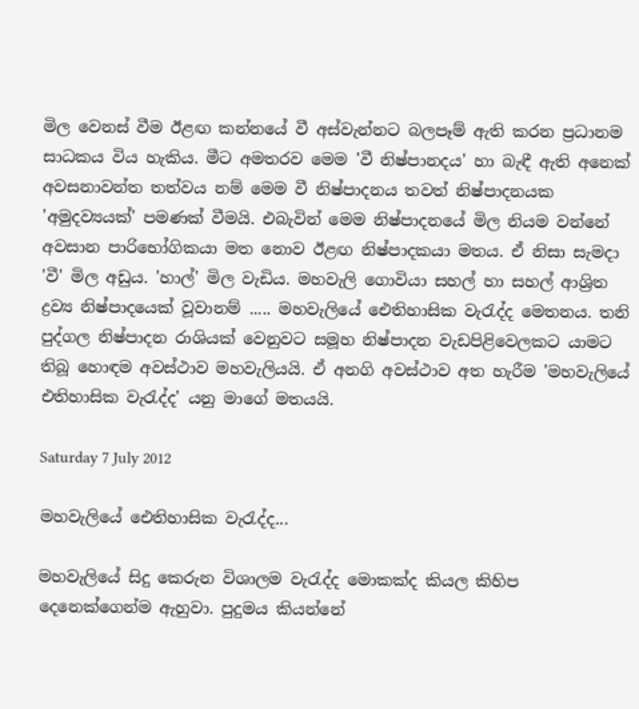මිල වෙනස් වීම ඊළඟ කන්නයේ වී අස්වැන්නට බලපෑම් ඇති කරන ප්‍රධානම සාධකය විය හැකිය. මීට අමතරව මෙම 'වී නිෂ්පානදය' හා බැඳී ඇති අනෙක් අවසනාවන්ත තත්වය නම් මෙම වී නිෂ්පාදනය තවත් නිෂ්පාදනයක 'අමුදව්‍යයක්' පමණක් වීමයි. එබැවින් මෙම නිෂ්පාදනයේ මිල නියම වන්නේ අවසාන පාරිභෝගිකයා මත නොව ඊළඟ නිෂ්පාදකයා මතය. ඒ නිසා සැමදා 'වී' මිල අඩුය. 'හාල්' මිල වැඩිය. මහවැලි ගොවියා සහල් හා සහල් ආශ්‍රිත ද්‍රව්‍ය නිෂ්පාදයෙක් වූවානම් ..... මහවැලියේ ඓතිහාසික වැරැද්ද මෙතනය. තනි පුද්ගල නිෂ්පාදන රාශියක් වෙනුවට සමූහ නිෂ්පාදන වැඩපිළිවෙලකට යාමට තිබූ හොඳම අවස්ථාව මහවැලියයි. ඒ අනගි අවස්ථාව අත හැරීම 'මහවැලියේ එතිහාසික වැරැද්ද' යනු මාගේ මතයයි.

Saturday 7 July 2012

මහවැලියේ ඓතිහාසික වැරැද්ද...

මහවැලියේ සිදු කෙරුන විශාලම වැරැද්ද මොකක්ද කියල කිහිප දෙනෙක්ගෙන්ම ඇහුවා. පුදුමය කියන්නේ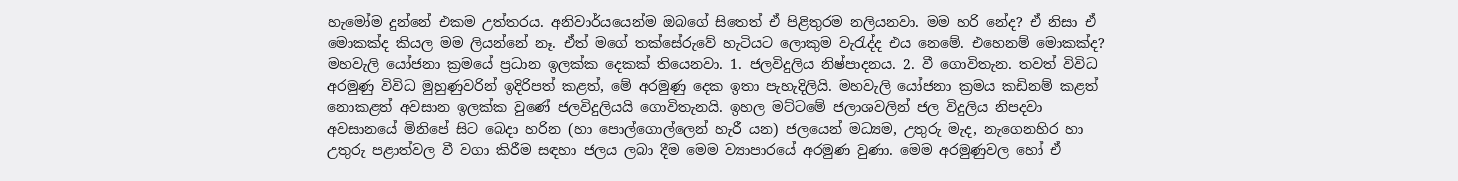හැමෝම දුන්නේ එකම උත්තරය. අනිවාර්යයෙන්ම ඔබගේ සිතෙත් ඒ පිළිතුරම නලියනවා. මම හරි නේද? ඒ නිසා ඒ මොකක්ද කියල මම ලියන්නේ නෑ. ඒත් මගේ තක්සේරුවේ හැටියට ලොකුම වැරැද්ද එය නෙමේ. එහෙනම් මොකක්ද? මහවැලි යෝජනා ක්‍රමයේ ප්‍රධාන ඉලක්ක දෙකක් තියෙනවා. 1. ජලවිදුලිය නිෂ්පාදනය. 2. වී ගොවිතැන. තවත් විවිධ අරමුණු විවිධ මුහුණුවරින් ඉදිරිපත් කළත්, මේ අරමුණු දෙක ඉතා පැහැදිලියි. මහවැලි යෝජනා ක්‍රමය කඩිනම් කළත් නොකළත් අවසාන ඉලක්ක වුණේ ජලවිදුලියයි ගොවිතැනයි. ඉහල මට්ටමේ ජලාශවලින් ජල විදුලිය නිපදවා අවසානයේ මිනිපේ සිට බෙදා හරින (හා පොල්ගොල්ලෙන් හැරී යන) ජලයෙන් මධ්‍යම, උතුරු මැද, නැගෙනහිර හා උතුරු පළාත්වල වී වගා කිරීම සඳහා ජලය ලබා දීම මෙම ව්‍යාපාරයේ අරමුණ වුණා. මෙම අරමුණුවල හෝ ඒ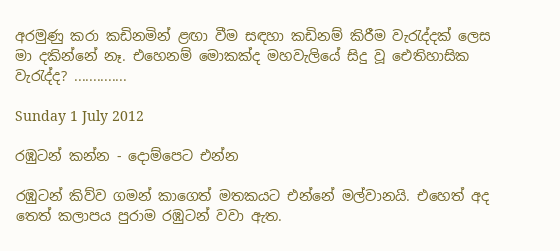අරමුණු කරා කඩිනමින් ළඟා වීම සඳහා කඩිනම් කිරීම වැරැද්දක් ලෙස මා දකින්නේ නෑ. එහෙනම් මොකක්ද මහවැලියේ සිදු වූ ඓතිහාසික වැරැද්ද? ..............

Sunday 1 July 2012

රඹුටන් කන්න - දොම්පෙට එන්න

රඹුටන් කිව්ව ගමන් කාගෙත් මතකයට එන්නේ මල්වානයි. එහෙත් අද තෙත් කලාපය පුරාම රඹුටන් වවා ඇත.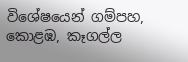විශේෂයෙන් ගම්පහ, කොළඹ, කෑගල්ල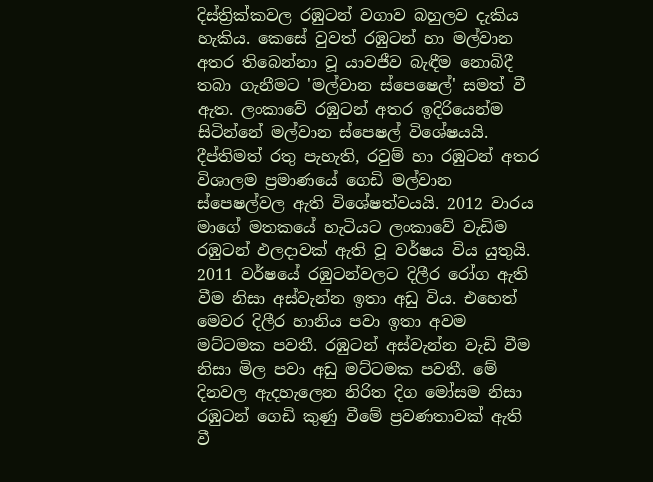දිස්ත්‍රික්කවල රඹුටන් වගාව බහුලව දැකිය හැකිය. කෙසේ වුවත් රඹුටන් හා මල්වාන අතර තිබෙන්නා වූ යාවජීව බැඳීම නොබිදී තබා ගැනීමට 'මල්වාන ස්පෙෂෙල්' සමත් වී ඇත. ලංකාවේ රඹුටන් අතර ඉදිරියෙන්ම සිටින්නේ මල්වාන ස්පෙෂල් විශේෂයයි. දීප්තිමත් රතු පැහැති, රවුම් හා රඹුටන් අතර විශාලම ප්‍රමාණයේ ගෙඩි මල්වාන ස්පෙෂල්වල ඇති විශේෂත්වයයි. 2012 වාරය මාගේ මතකයේ හැටියට ලංකාවේ වැඩිම රඹුටන් ඵලදාවක් ඇති වූ වර්ෂය විය යුතුයි. 2011 වර්ෂයේ රඹුටන්වලට දිලීර රෝග ඇති වීම නිසා අස්වැන්න ඉතා අඩු විය. එහෙත් මෙවර දිලීර හානිය පවා ඉතා අවම මට්ටමක පවතී. රඹුටන් අස්වැන්න වැඩි වීම නිසා මිල පවා අඩු මට්ටමක පවතී. මේ දිනවල ඇදහැලෙන නිරිත දිග මෝසම නිසා රඹුටන් ගෙඩි කුණු වීමේ ප්‍රවණතාවක් ඇති වී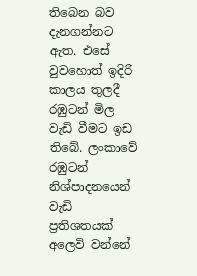තිබෙන බව දැනගන්නට ඇත. එසේ වුවහොත් ඉදිරි කාලය තුලදී රඹුටන් මිල වැඩි වීමට ඉඩ තිබේ. ලංකාවේ රඹුටන් නිශ්පාදනයෙන් වැඩි ප්‍රතිශතයක් අලෙවි වන්නේ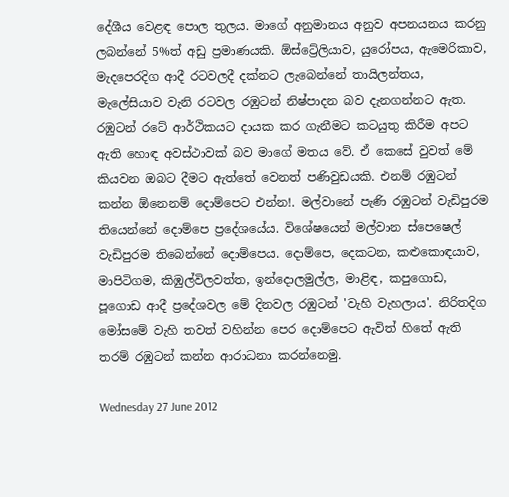දේශීය වෙළඳ පොල තුලය. මාගේ අනුමානය අනුව අපනයනය කරනු ලබන්නේ 5%ත් අඩු ප්‍රමාණයකි. ඕස්ට්‍රේලියාව, යුරෝපය, ඇමෙරිකාව, මැදපෙරදිග ආදී රටවලදී දක්නට ලැබෙන්නේ තායිලන්තය, මැලේසියාව වැනි රටවල රඹුටන් නිෂ්පාදන බව දැනගන්නට ඇත. රඹුටන් රටේ ආර්ථිකයට දායක කර ගැනීමට කටයුතු කිරීම අපට ඇති හොඳ අවස්ථාවක් බව මාගේ මතය වේ. ඒ කෙසේ වුවත් මේ කියවන ඔබට දීමට ඇත්තේ වෙනත් පණිවුඩයකි. එනම් රඹුටන් කන්න ඕනෙනම් දොම්පෙට එන්න!. මල්වානේ පැණි රඹුටන් වැඩිපුරම තියෙන්නේ දොම්පෙ ප්‍රදේශයේය. විශේෂයෙන් මල්වාන ස්පෙෂෙල් වැඩිපුරම තිබෙන්නේ දොම්පෙය. දොම්පෙ, දෙකටන, කළුකොඳයාව, මාපිටිගම, කිඹුල්විලවත්ත, ඉන්දොලමුල්ල, මාළිඳ, කපුගොඩ, පූගොඩ ආදී ප්‍රදේශවල මේ දිනවල රඹුටන් 'වැහි වැහලාය'. නිරිතදිග මෝසමේ වැහි තවත් වහින්න පෙර දොම්පෙට ඇවිත් හිතේ ඇති තරම් රඹුටන් කන්න ආරාධනා කරන්නෙමු.

Wednesday 27 June 2012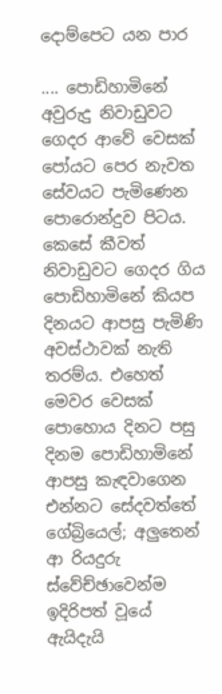දොම්පෙට යන පාර

.... පොඩිහාමිනේ අවුරුදු නිවාඩුවට ගෙදර ආවේ වෙසක් පෝයට පෙර නැවත සේවයට පැමිණෙන පොරොන්දුව පිටය. කෙසේ කීවත් නිවාඩුවට ගෙදර ගිය පොඩිහාමිනේ කියප දිනයට ආපසු පැමිණි අවස්ථාවක් නැති තරම්ය. එහෙත් මෙවර වෙසක් පොහොය දිනට පසු දිනම පොඩිහාමිනේ ආපසු කැඳවාගෙන එන්නට සේදවත්තේ ගේබ්‍රියෙල්; අලුතෙන් ආ රියදුරු ස්වේච්ඡාවෙන්ම ඉදිරිපත් වූයේ ඇයිදැයි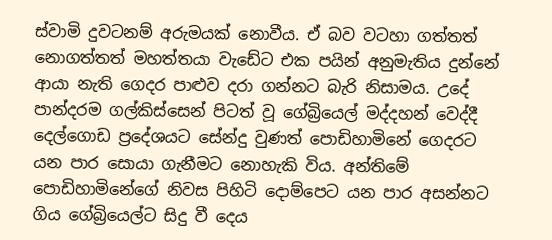ස්වාමි දුවටනම් අරුමයක් නොවීය. ඒ බව වටහා ගත්තත් නොගත්තත් මහත්තයා වැඩේට එක පයින් අනුමැතිය දුන්නේ ආයා නැති ගෙදර පාළුව දරා ගන්නට බැරි නිසාමය. උදේ පාන්දරම ගල්කිස්සෙන් පිටත් වූ ගේබ්‍රියෙල් මද්දහන් වෙද්දී දෙල්ගොඩ ප්‍රදේශයට සේන්දු වුණත් පොඩිහාමිනේ ගෙදරට යන පාර සොයා ගැනීමට නොහැකි විය. අන්තිමේ පොඩිහාමිනේගේ නිවස පිහිටි දොම්පෙට යන පාර අසන්නට ගිය ගේබ්‍රියෙල්ට සිදු වී දෙය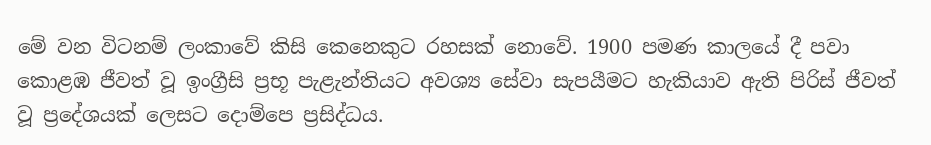මේ වන විටනම් ලංකාවේ කිසි කෙනෙකුට රහසක් නොවේ. 1900 පමණ කාලයේ දී පවා කොළඹ ජීවත් වූ ඉංග්‍රීසි ප්‍රභූ පැළැන්තියට අවශ්‍ය සේවා සැපයීමට හැකියාව ඇති පිරිස් ජීවත් වූ ප්‍රදේශයක් ලෙසට දොම්පෙ ප්‍රසිද්ධය.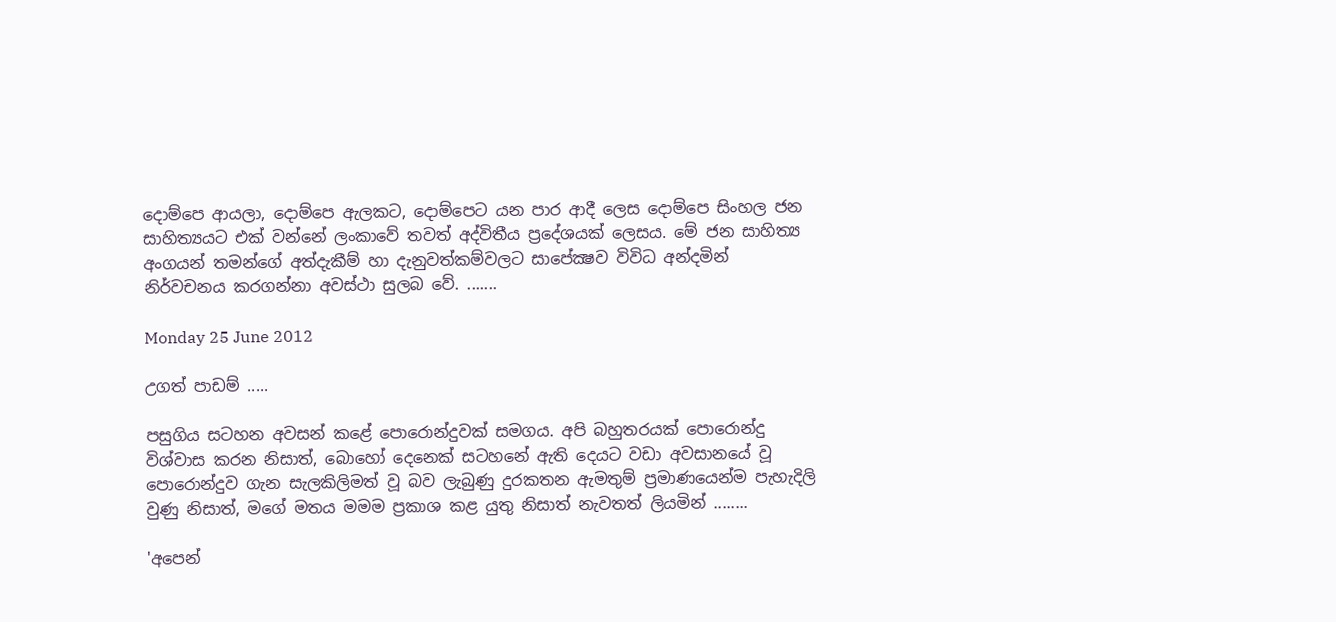දොම්පෙ ආයලා, දොම්පෙ ඇලකට, දොම්පෙට යන පාර ආදී ලෙස දොම්පෙ සිංහල ජන සාහිත්‍යයට එක් වන්නේ ලංකාවේ තවත් අද්විතීය ප්‍රදේශයක් ලෙසය. මේ ජන සාහිත්‍ය අංගයන් තමන්ගේ අත්දැකීම් හා දැනුවත්කම්වලට සාපේක්‍ෂව විවිධ අන්දමින් නිර්වචනය කරගන්නා අවස්ථා සුලබ වේ. .......

Monday 25 June 2012

උගත් පාඩම් .....

පසුගිය සටහන අවසන් කළේ පොරොන්දුවක් සමගය. අපි බහුතරයක් පොරොන්දු විශ්වාස කරන නිසාත්, බොහෝ දෙනෙක් සටහනේ ඇති දෙයට වඩා අවසානයේ වූ පොරොන්දුව ගැන සැලකිලිමත් වූ බව ලැබුණු දුරකතන ඇමතුම් ප්‍රමාණයෙන්ම පැහැදිලි වුණු නිසාත්, මගේ මතය මමම ප්‍රකාශ කළ යුතු නිසාත් නැවතත් ලියමින් ........

'අපෙන්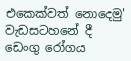එකෙක්වත් නොදෙමු' වැඩසටහනේ දී ඩෙංගු රෝගය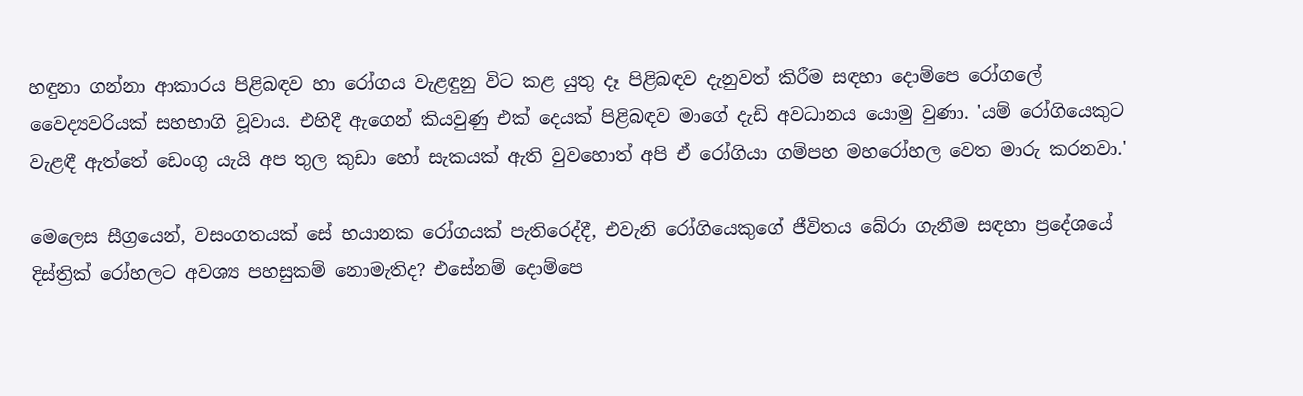හඳුනා ගන්නා ආකාරය පිළිබඳව හා රෝගය වැළඳුනු විට කළ යුතු දෑ පිළිබඳව දැනුවත් කිරීම සඳහා දොම්පෙ රෝගලේ වෛද්‍යවරියක් සහභාගි වූවාය. එහිදී ඇගෙන් කියවුණු එක් දෙයක් පිළිබඳව මාගේ දැඩි අවධානය යොමු වුණා. 'යම් රෝගියෙකුට වැළඳී ඇත්තේ ඩෙංගු යැයි අප තුල කුඩා හෝ සැකයක් ඇති වුවහොත් අපි ඒ රෝගියා ගම්පහ මහරෝහල වෙත මාරු කරනවා.'

මෙලෙස සීග්‍රයෙන්, වසංගතයක් සේ භයානක රෝගයක් පැතිරෙද්දී, එවැනි රෝගියෙකුගේ ජීවිතය බේරා ගැනීම සඳහා ප්‍රදේශයේ දිස්ත්‍රික් රෝහලට අවශ්‍ය පහසුකම් නොමැතිද? එසේනම් දොම්පෙ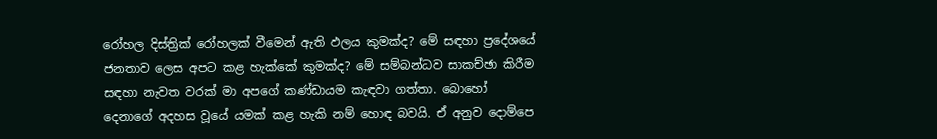රෝහල දිස්ත්‍රික් රෝහලක් වීමෙන් ඇති ඵලය කුමක්ද? මේ සඳහා ප්‍රදේශයේ ජනතාව ලෙස අපට කළ හැක්කේ කුමක්ද? මේ සම්බන්ධව සාකච්ඡා කිරීම සඳහා නැවත වරක් මා අපගේ කණ්ඩායම කැඳවා ගත්තා. බොහෝ දෙනාගේ අදහස වූයේ යමක් කළ හැකි නම් හොඳ බවයි. ඒ අනුව දොම්පෙ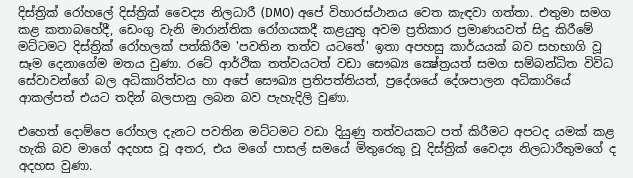දිස්ත්‍රික් රෝහලේ දිස්ත්‍රික් වෛද්‍ය නිලධාරී (DMO) අපේ විහාරස්ථානය වෙත කැඳවා ගත්තා. එතුමා සමග කළ කතාබහේදී, ඩෙංගු වැනි මාරාන්තික රෝගයකදී කළයුතු අවම ප්‍රතිකාර ප්‍රමාණයවත් සිදු කිරීමේ මට්ටමට දිස්ත්‍රික් රෝහලක් පත්කිරීම 'පවතින තත්ව යටතේ' ඉතා අපහසු කාර්යයක් බව සහභාගි වූ සෑම දෙනාගේම මතය වුණා. රටේ ආර්ථික තත්වයටත් වඩා සෞඛ්‍ය ක්‍ෂේත්‍රයත් සමග සම්බන්ධිත විවිධ සේවාවන්ගේ බල අධිකාරිත්වය හා අපේ සෞඛ්‍ය ප්‍රතිපත්තියත්, ප්‍රදේශයේ දේශපාලන අධිකාරියේ ආකල්පත් එයට තදින් බලපානු ලබන බව පැහැදිලි වුණා.

එහෙත් දොම්පෙ රෝහල දැනට පවතින මට්ටමට වඩා දියුණු තත්වයකට පත් කිරීමට අපටද යමක් කළ හැකි බව මාගේ අදහස වූ අතර, එය මගේ පාසල් සමයේ මිතුරෙකු වූ දිස්ත්‍රික් වෛද්‍ය නිලධාරීතුමගේ ද අදහස වුණා.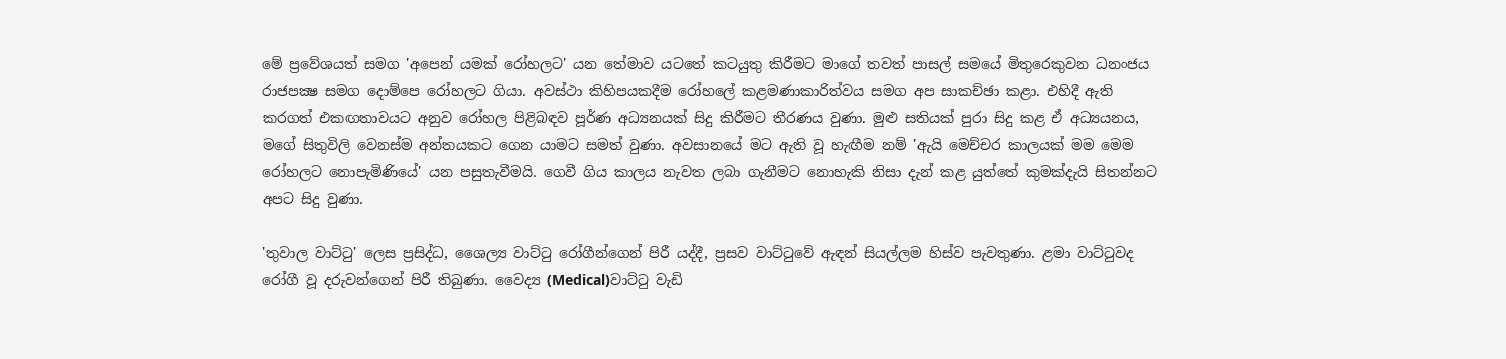මේ ප්‍රවේශයත් සමග 'අපෙන් යමක් රෝහලට' යන තේමාව යටතේ කටයුතු කිරීමට මාගේ තවත් පාසල් සමයේ මිතුරෙකුවන ධනංජය රාජපක්‍ෂ සමග දොම්පෙ රෝහලට ගියා. අවස්ථා කිහිපයකදීම රෝහලේ කළමණාකාරිත්වය සමග අප සාකච්ඡා කළා. එහිදී ඇති කරගත් එකඟතාවයට අනුව රෝහල පිළිබඳව පූර්ණ අධ්‍යනයක් සිදු කිරීමට තීරණය වුණා. මුළු සතියක් පුරා සිදු කළ ඒ අධ්‍යයනය, මගේ සිතුවිලි වෙනස්ම අන්තයකට ගෙන යාමට සමත් වුණා. අවසානයේ මට ඇති වූ හැඟීම නම් 'ඇයි මෙච්චර කාලයක් මම මෙම රෝහලට නොපැමිණියේ' යන පසුතැවීමයි. ගෙවී ගිය කාලය නැවත ලබා ගැනීමට නොහැකි නිසා දැන් කළ යුත්තේ කුමක්දැයි සිතන්නට අපට සිදු වුණා.

'තුවාල වාට්ටු' ලෙස ප්‍රසිද්ධ, ශෛල්‍ය වාට්ටු රෝගීන්ගෙන් පිරී යද්දී, ප්‍රසව වාට්ටුවේ ඇඳන් සියල්ලම හිස්ව පැවතුණා. ළමා වාට්ටුවද රෝගී වූ දරුවන්ගෙන් පිරී තිබුණා. වෛද්‍ය (Medical)වාට්ටු වැඩි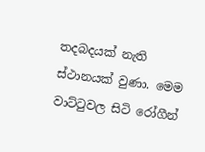තදබදයක් නැති ස්ථානයක් වුණා. මෙම වාට්ටුවල සිටි රෝගීන්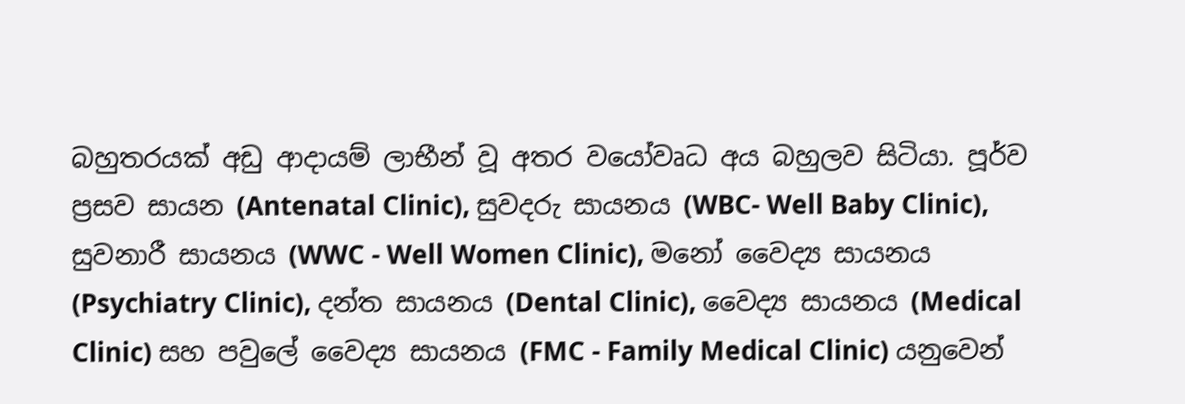බහුතරයක් අඩු ආදායම් ලාභීන් වූ අතර වයෝවෘධ අය බහුලව සිටියා. පූර්ව ප්‍රසව සායන (Antenatal Clinic), සුවදරු සායනය (WBC- Well Baby Clinic), සුවනාරී සායනය (WWC - Well Women Clinic), මනෝ වෛද්‍ය සායනය (Psychiatry Clinic), දන්ත සායනය (Dental Clinic), වෛද්‍ය සායනය (Medical Clinic) සහ පවුලේ වෛද්‍ය සායනය (FMC - Family Medical Clinic) යනුවෙන්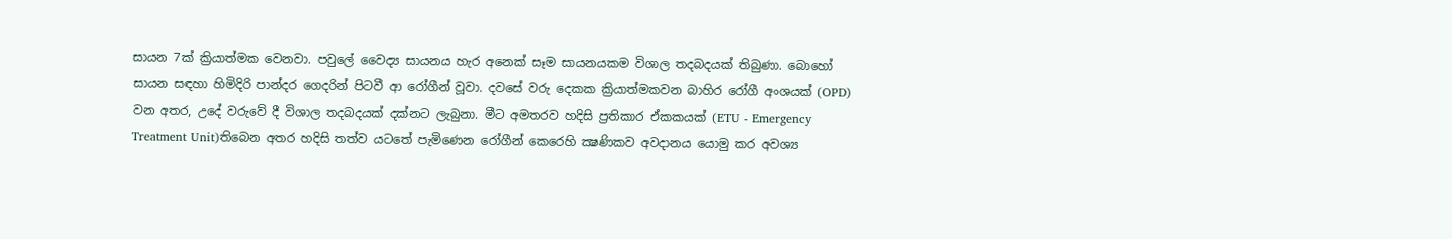සායන 7ක් ක්‍රියාත්මක වෙනවා. පවුලේ වෛද්‍ය සායනය හැර අනෙක් සෑම සායනයකම විශාල තදබදයක් තිබුණා. බොහෝ සායන සඳහා හිමිදිරි පාන්දර ගෙදරින් පිටවී ආ රෝගීන් වූවා. දවසේ වරු දෙකක ක්‍රියාත්මකවන බාහිර රෝගී අංශයක් (OPD) වන අතර, උදේ වරුවේ දී විශාල තදබදයක් දක්නට ලැබුනා. මීට අමතරව හදිසි ප්‍රතිකාර ඒකකයක් (ETU - Emergency Treatment Unit)තිබෙන අතර හදිසි තත්ව යටතේ පැමිණෙන රෝගීන් කෙරෙහි ක්‍ෂණිකව අවදානය යොමු කර අවශ්‍ය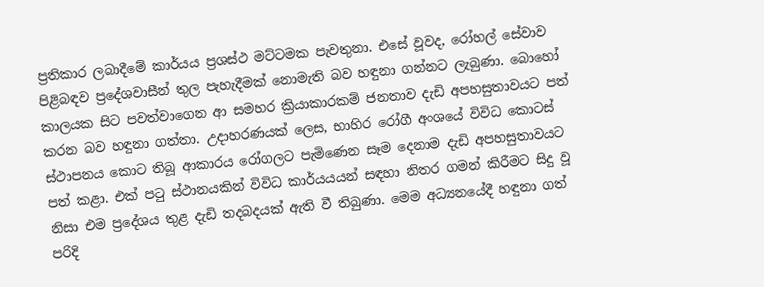ප්‍රතිකාර ලබාදීමේ කාර්යය ප්‍රශස්ථ මට්ටමක පැවතුනා. එසේ වූවද, රෝහල් සේවාව පිළිබඳව ප්‍රදේශවාසීන් තුල පැහැදීමක් නොමැති බව හඳුනා ගන්නට ලැබුණා. බොහෝ කාලයක සිට පවත්වාගෙන ආ සමහර ක්‍රියාකාරකම් ජනතාව දැඩි අපහසුතාවයට පත් කරන බව හඳුනා ගත්තා. උදාහරණයක් ලෙස, භාහිර රෝගී අංශයේ විවිධ කොටස් ස්ථාපනය කොට තිබූ ආකාරය රෝගලට පැමිණෙන සෑම දෙනාම දැඩි අපහසුතාවයට පත් කළා. එක් පටු ස්ථානයකින් විවිධ කාර්යයයන් සඳහා නිතර ගමන් කිරීමට සිදු වූ නිසා එම ප්‍රදේශය තුළ දැඩි තදබදයක් ඇති වී තිබුණා. මෙම අධ්‍යනයේදී හඳුනා ගත් පරිදි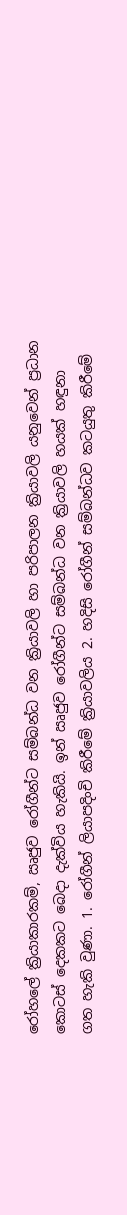රෝහලේ ක්‍රියාකාරකම්, ඍජුව රෝගීන්ට සම්බන්ධ වන ක්‍රියාවලි හා පරිපාලන ක්‍රියාවලි යනුවෙන් ප්‍රධාන කොටස් දෙකකට බෙදා දැක්විය හැකියි. ඉන් ඍජුව රෝගීන්ට සම්බන්ධ වන ක්‍රියාවලි හයක් හඳුනා ගත හැකි වුණා. 1. රෝගීන් ලියාපදිංචි කිරීමේ ක්‍රියාවලිය 2. හදිසි රෝගීන් සම්බන්ධව කටයුතු කිරීමේ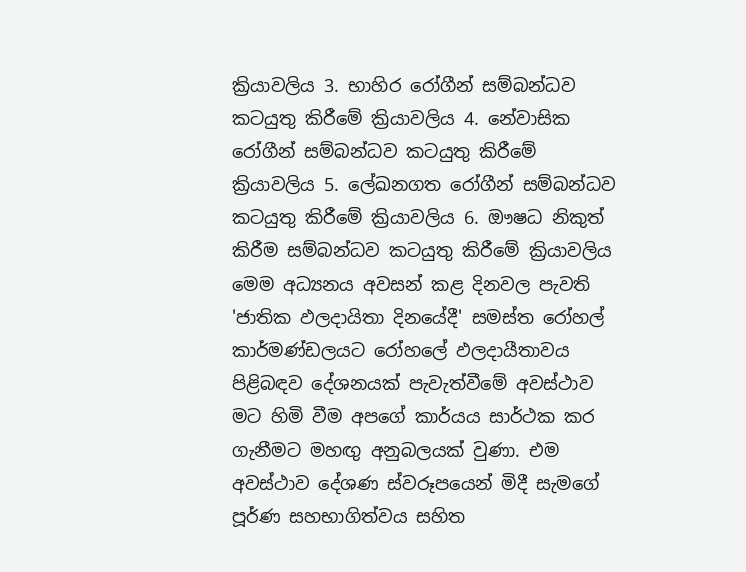ක්‍රියාවලිය 3. භාහිර රෝගීන් සම්බන්ධව කටයුතු කිරීමේ ක්‍රියාවලිය 4. නේවාසික රෝගීන් සම්බන්ධව කටයුතු කිරීමේ ක්‍රියාවලිය 5. ලේඛනගත රෝගීන් සම්බන්ධව කටයුතු කිරීමේ ක්‍රියාවලිය 6. ඖෂධ නිකුත් කිරීම සම්බන්ධව කටයුතු කිරීමේ ක්‍රියාවලිය මෙම අධ්‍යනය අවසන් කළ දිනවල පැවති 'ජාතික ඵලදායිතා දිනයේදී' සමස්ත රෝහල් කාර්මණ්ඩලයට රෝහලේ ඵලදායීතාවය පිළිබඳව දේශනයක් පැවැත්වීමේ අවස්ථාව මට හිමි වීම අපගේ කාර්යය සාර්ථක කර ගැනීමට මහඟු අනුබලයක් වුණා. එම අවස්ථාව දේශණ ස්වරූපයෙන් මිදී සැමගේ පූර්ණ සහභාගිත්වය සහිත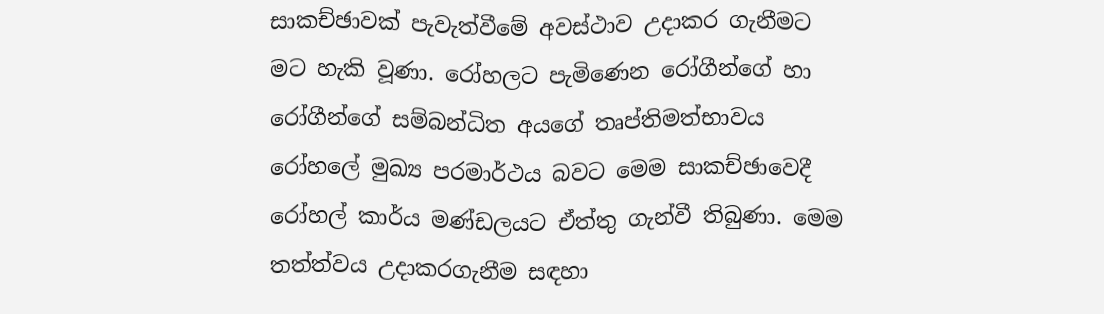සාකච්ඡාවක් පැවැත්වීමේ අවස්ථාව උදාකර ගැනීමට මට හැකි වූණා. රෝහලට පැමිණෙන රෝගීන්ගේ හා රෝගීන්ගේ සම්බන්ධිත අයගේ තෘප්තිමත්භාවය රෝහලේ මුඛ්‍ය පරමාර්ථය බවට මෙම සාකච්ඡාවෙදී රෝහල් කාර්ය මණ්ඩලයට ඒත්තු ගැන්වී තිබුණා. මෙම තත්ත්වය උදාකරගැනීම සඳහා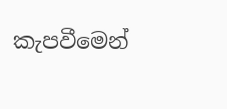කැපවීමෙන්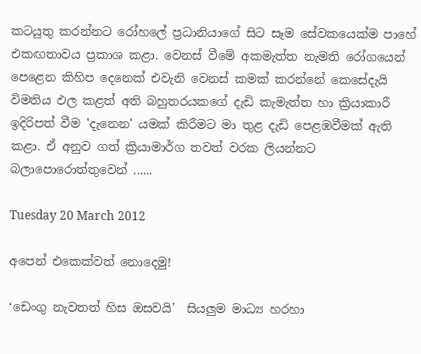කටයුතු කරන්නට රෝහලේ ප්‍රධානියාගේ සිට සෑම සේවකයෙක්ම පාහේ එකඟතාවය ප්‍රකාශ කළා. වෙනස් වීමේ අකමැත්ත නැමති රෝගයෙන් පෙළෙන කිහිප දෙනෙක් එවැනි වෙනස් කමක් කරන්නේ කෙසේදැයි විමතිය ඵල කළත් අති බහුතරයකගේ දැඩි කැමැත්ත හා ක්‍රියාකාරී ඉදිරිපත් වීම 'දැනෙන' යමක් කිරීමට මා තුළ දැඩි පෙළඹවීමක් ඇති කළා. ඒ අනුව ගත් ක්‍රියාමාර්ග තවත් වරක ලියන්නට බලාපොරොත්තුවෙන් ......

Tuesday 20 March 2012

අපෙන් එකෙක්වත් නොදෙමු!

‘ඩෙංගු නැවතත් හිස ඔසවයි’  සියලුම මාධ්‍ය හරහා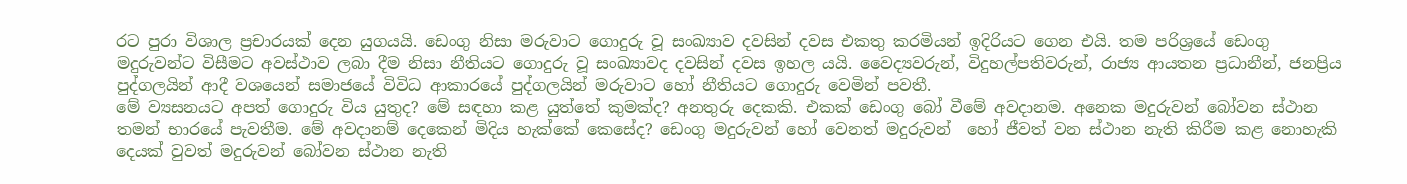රට පුරා විශාල ප්‍රචාරයක් දෙන යුගයයි. ඩෙංගු නිසා මරුවාට ගොදුරු වූ සංඛ්‍යාව දවසින් දවස එකතු කරමියන් ඉදිරියට ගෙන එයි. තම පරිශ්‍රයේ ඩෙංගු මදුරුවන්ට විසීමට අවස්ථාව ලබා දීම නිසා නීතියට ගොදුරු වූ සංඛ්‍යාවද දවසින් දවස ඉහල යයි. වෛද්‍යවරුන්, විදුහල්පතිවරුන්, රාජ්‍ය ආයතන ප්‍රධානීන්, ජනප්‍රිය පුද්ගලයින් ආදී වශයෙන් සමාජයේ විවිධ ආකාරයේ පුද්ගලයින් මරුවාට හෝ නීතියට ගොදුරු වෙමින් පවතී.
මේ ව්‍යසනයට අපත් ගොදුරු විය යුතුද? මේ සඳහා කළ යුත්තේ කුමක්ද? අනතුරු දෙකකි. එකක් ඩෙංගු බෝ වීමේ අවදානම. අනෙක මදුරුවන් බෝවන ස්ථාන තමන් භාරයේ පැවතීම. මේ අවදානම් දෙකෙන් මිදිය හැක්කේ කෙසේද? ඩෙංගු මදුරුවන් හෝ වෙනත් මදුරුවන්  හෝ ජීවත් වන ස්ථාන නැති කිරීම කළ නොහැකි දෙයක් වුවත් මදුරුවන් බෝවන ස්ථාන නැති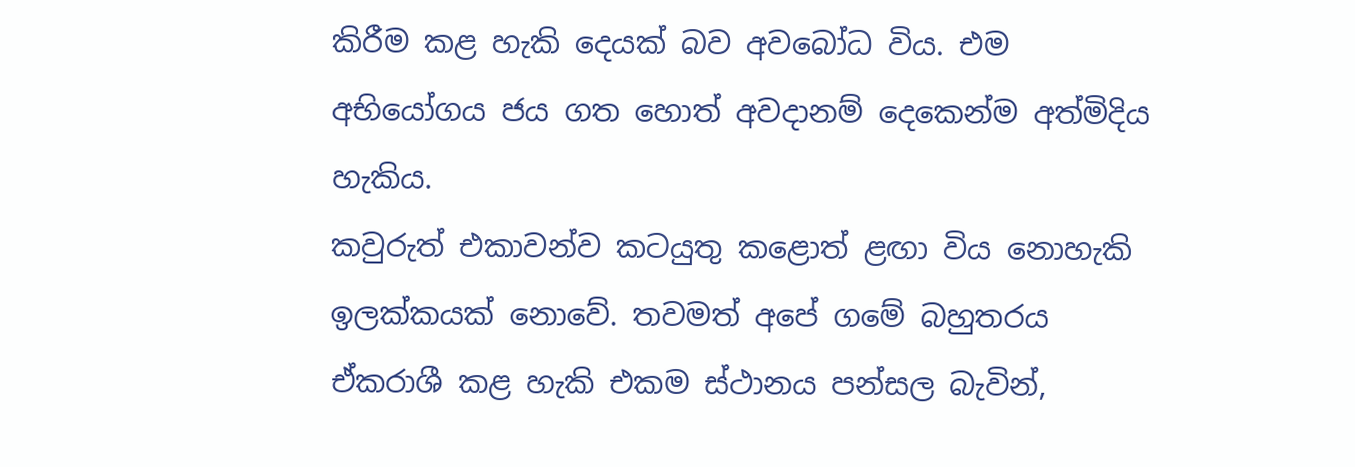කිරීම කළ හැකි දෙයක් බව අවබෝධ විය. එම අභියෝගය ජය ගත හොත් අවදානම් දෙකෙන්ම අත්මිදිය හැකිය.
කවුරුත් එකාවන්ව කටයුතු කළොත් ළඟා විය නොහැකි ඉලක්කයක් නොවේ. තවමත් අපේ ගමේ බහුතරය ඒකරාශී කළ හැකි එකම ස්ථානය පන්සල බැවින්,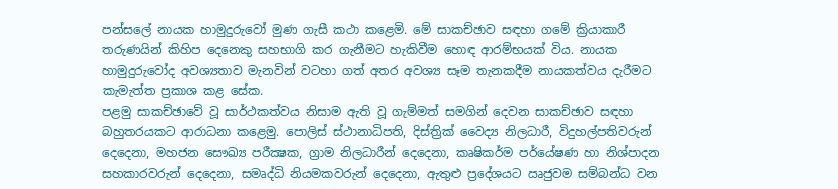පන්සලේ නායක හාමුදුරුවෝ මුණ ගැසී කථා කළෙමි. මේ සාකච්ඡාව සඳහා ගමේ ක්‍රියාකාරී තරුණයින් කිහිප දෙනෙකු සහභාගි කර ගැනීමට හැකිවීම හොඳ ආරම්භයක් විය. නායක හාමුදුරුවෝද අවශ්‍යතාව මැනවින් වටහා ගත් අතර අවශ්‍ය සෑම තැනකදීම නායකත්වය දැරීමට කැමැත්ත ප්‍රකාශ කළ සේක.
පළමු සාකච්ඡාවේ වූ සාර්ථකත්වය නිසාම ඇති වූ ගැම්මත් සමගින් දෙවන සාකච්ඡාව සඳහා බහුතරයකට ආරාධනා කළෙමු. පොලිස් ස්ථානාධිපති, දිස්ත්‍රික් වෛද්‍ය නිලධාරී, විදුහල්පතිවරුන් දෙදෙනා, මහජන සෞඛ්‍ය පරීක්‍ෂක, ග්‍රාම නිලධාරීන් දෙදෙනා, කෘෂිකර්ම පර්යේෂණ හා නිශ්පාදන සහකාරවරුන් දෙදෙනා, සමෘද්ධි නියමකවරුන් දෙදෙනා, ඇතුළු ප්‍රදේශයට ඍජුවම සම්බන්ධ වන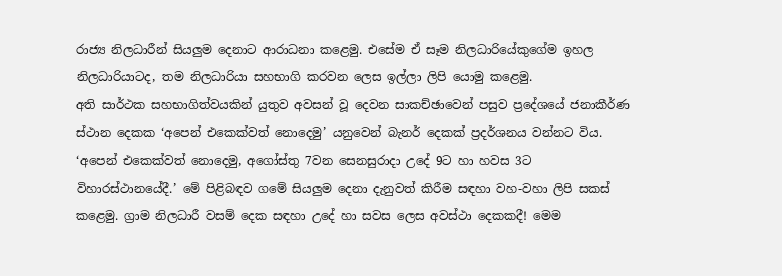රාජ්‍ය නිලධාරීන් සියලුම දෙනාට ආරාධනා කළෙමු. එසේම ඒ සෑම නිලධාරියේකුගේම ඉහල නිලධාරියාටද, තම නිලධාරියා සහභාගි කරවන ලෙස ඉල්ලා ලිපි යොමු කළෙමු.
අති සාර්ථක සහභාගිත්වයකින් යුතුව අවසන් වූ දෙවන සාකච්ඡාවෙන් පසුව ප්‍රදේශයේ ජනාකීර්ණ ස්ථාන දෙකක ‘අපෙන් එකෙක්වත් නොදෙමු’ යනුවෙන් බැනර් දෙකක් ප්‍රදර්ශනය වන්නට විය. ‘අපෙන් එකෙක්වත් නොදෙමු, අගෝස්තු 7වන සෙනසුරාදා උදේ 9ට හා හවස 3ට විහාරස්ථානයේදී.’ මේ පිළිබඳව ගමේ සියලුම දෙනා දැනුවත් කිරීම සඳහා වහ-වහා ලිපි සකස් කළෙමු. ග්‍රාම නිලධාරී වසම් දෙක සඳහා උදේ හා සවස ලෙස අවස්ථා දෙකකදී! මෙම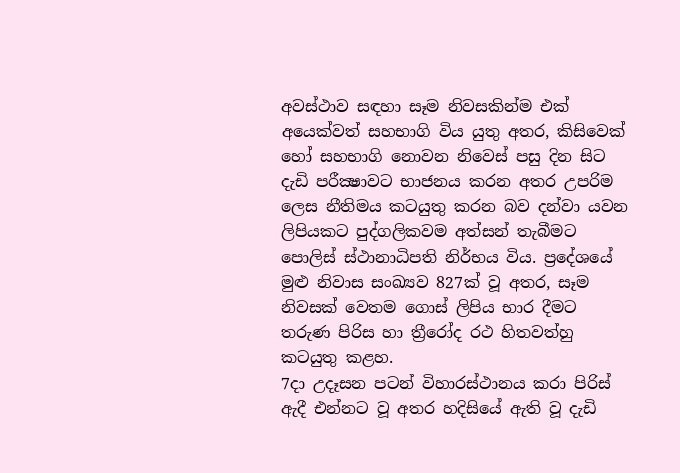අවස්ථාව සඳහා සෑම නිවසකින්ම එක් අයෙක්වත් සහභාගි විය යුතු අතර, කිසිවෙක් හෝ සහභාගි නොවන නිවෙස් පසු දින සිට දැඩි පරීක්‍ෂාවට භාජනය කරන අතර උපරිම ලෙස නීතිමය කටයුතු කරන බව දන්වා යවන ලිපියකට පුද්ගලිකවම අත්සන් තැබීමට පොලිස් ස්ථානාධිපති නිර්භය විය. ප්‍රදේශයේ මුළු නිවාස සංඛ්‍යව 827ක් වූ අතර, සෑම නිවසක් වෙතම ගොස් ලිපිය භාර දීමට තරුණ පිරිස හා ත්‍රීරෝද රථ හිතවත්හු කටයුතු කළහ.
7දා උදෑසන පටන් විහාරස්ථානය කරා පිරිස් ඇදී එන්නට වූ අතර හදිසියේ ඇති වූ දැඩි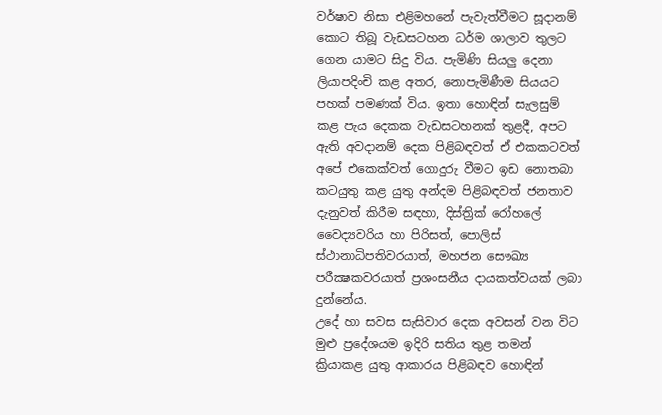වර්ෂාව නිසා එළිමහනේ පැවැත්වීමට සූදානම් කොට තිබූ වැඩසටහන ධර්ම ශාලාව තුලට ගෙන යාමට සිදු විය. පැමිණි සියලු දෙනා ලියාපදිංචි කළ අතර, නොපැමිණීම සියයට පහක් පමණක් විය. ඉතා හොඳින් සැලසුම් කළ පැය දෙකක වැඩසටහනක් තුළදී, අපට ඇති අවදානම් දෙක පිළිබඳවත් ඒ එකකටවත් අපේ එකෙක්වත් ගොදුරු වීමට ඉඩ නොතබා කටයුතු කළ යුතු අන්දම පිළිබඳවත් ජනතාව දැනුවත් කිරීම සඳහා, දිස්ත්‍රික් රෝහලේ වෛද්‍යවරිය හා පිරිසත්, පොලිස් ස්ථානාධිපතිවරයාත්, මහජන සෞඛ්‍ය පරීක්‍ෂකවරයාත් ප්‍රශංසනීය දායකත්වයක් ලබා දුන්නේය.
උදේ හා සවස සැසිවාර දෙක අවසන් වන විට මුළු ප්‍රදේශයම ඉදිරි සතිය තුළ තමන් ක්‍රියාකළ යුතු ආකාරය පිළිබඳව හොඳින්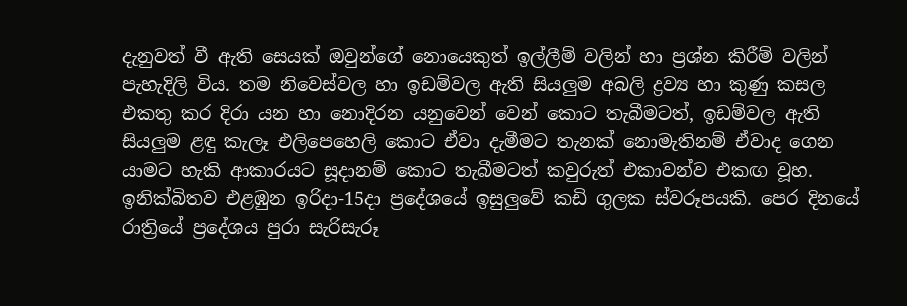දැනුවත් වී ඇති සෙයක් ඔවුන්ගේ නොයෙකුත් ඉල්ලීම් වලින් හා ප්‍රශ්න කිරීම් වලින් පැහැදිලි විය. තම නිවෙස්වල හා ඉඩම්වල ඇති සියලුම අබලි ද්‍රව්‍ය හා කුණු කසල එකතු කර දිරා යන හා නොදිරන යනුවෙන් වෙන් කොට තැබීමටත්, ඉඩම්වල ඇති සියලුම ළඳු කැලෑ එලිපෙහෙලි කොට ඒවා දැමීමට තැනක් නොමැතිනම් ඒවාද ගෙන යාමට හැකි ආකාරයට සූදානම් කොට තැබීමටත් කවුරුත් එකාවන්ව එකඟ වූහ.
ඉනික්බිතව එළඹුන ඉරිදා-15දා ප්‍රදේශයේ ඉසුලුවේ කඩි ගුලක ස්වරූපයකි. පෙර දිනයේ රාත්‍රියේ ප්‍රදේශය පුරා සැරිසැරූ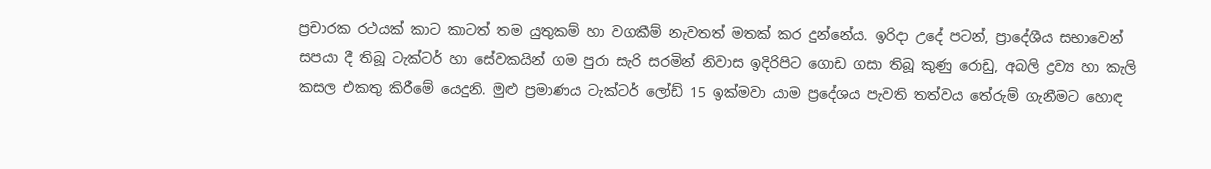ප්‍රචාරක රථයක් කාට කාටත් තම යුතුකම් හා වගකීම් නැවතත් මතක් කර දුන්නේය. ඉරිදා උදේ පටන්, ප්‍රාදේශීය සභාවෙන් සපයා දී තිබූ ටැක්ටර් හා සේවකයින් ගම පුරා සැරි සරමින් නිවාස ඉදිරිපිට ගොඩ ගසා තිබූ කුණු රොඩු, අබලි ද්‍රව්‍ය හා කැලි කසල එකතු කිරීමේ යෙදුනි. මුළු ප්‍රමාණය ටැක්ටර් ලෝඩ් 15 ඉක්මවා යාම ප්‍රදේශය පැවති තත්වය තේරුම් ගැනීමට හොඳ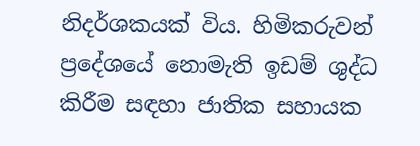නිදර්ශකයක් විය. හිමිකරුවන් ප්‍රදේශයේ නොමැති ඉඩම් ශුද්ධ කිරීම සඳහා ජාතික සහායක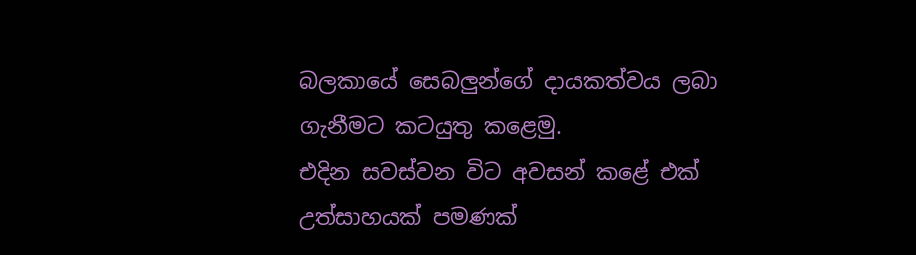බලකායේ සෙබලුන්ගේ දායකත්වය ලබා ගැනීමට කටයුතු කළෙමු.
එදින සවස්වන විට අවසන් කළේ එක් උත්සාහයක් පමණක්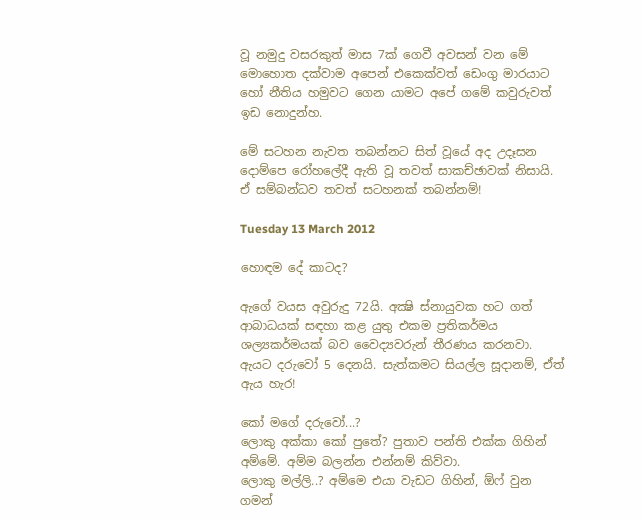වූ නමුදු වසරකුත් මාස 7ක් ගෙවී අවසන් වන මේ මොහොත දක්වාම අපෙන් එකෙක්වත් ඩෙංගු මාරයාට හෝ නීතිය හමුවට ගෙන යාමට අපේ ගමේ කවුරුවත් ඉඩ නොදුන්හ.

මේ සටහන නැවත තබන්නට සිත් වූයේ අද උදෑසන දොම්පෙ රෝහලේදී ඇති වූ තවත් සාකච්ඡාවක් නිසායි. ඒ සම්බන්ධව තවත් සටහනක් තබන්නම්!

Tuesday 13 March 2012

හොඳම දේ කාටද?

ඇගේ වයස අවුරුදු 72යි. අක්‍ෂි ස්නායුවක හට ගත් ආබාධයක් සඳහා කළ යුතු එකම ප්‍රතිකර්මය ශල්‍යකර්මයක් බව වෛද්‍යවරුන් තීරණය කරනවා. ඇයට දරුවෝ 5 දෙනයි. සැත්කමට සියල්ල සූදානම්, ඒත් ඇය හැර!

කෝ මගේ දරුවෝ...?
ලොකු අක්කා කෝ පුතේ? පුතාව පන්ති එක්ක ගිහින් අම්මේ. අම්ම බලන්න එන්නම් කිව්වා.
ලොකු මල්ලි..? අම්මෙ එයා වැඩට ගිහින්, ඕෆ් වුන ගමන්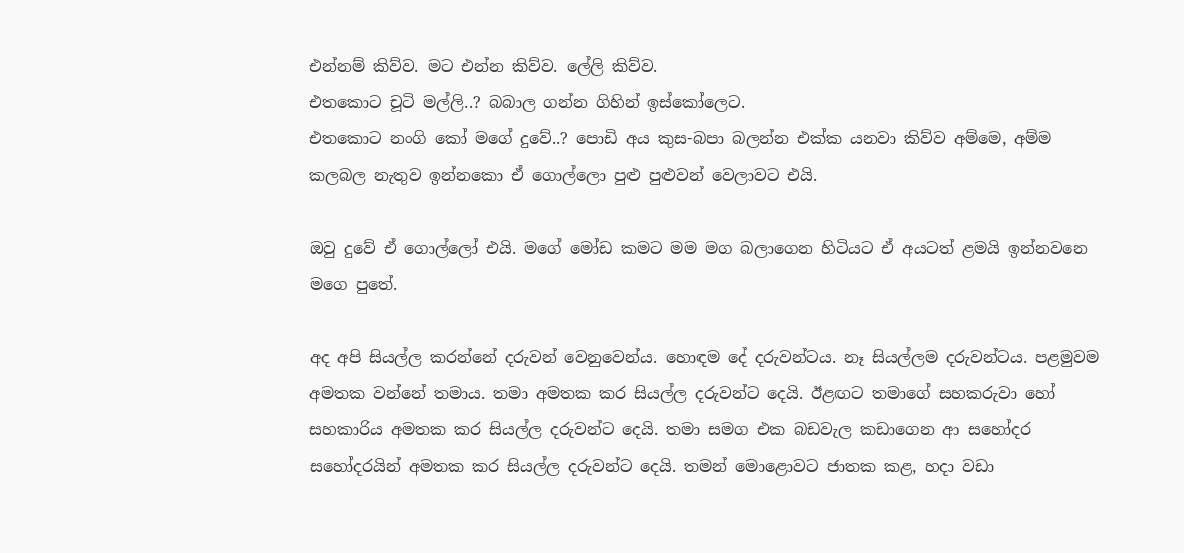එන්නම් කිව්ව. මට එන්න කිව්ව. ලේලි කිව්ව.
එතකොට චූටි මල්ලි..? බබාල ගන්න ගිහින් ඉස්කෝලෙට.
එතකොට නංගි කෝ මගේ දුවේ..? පොඩි අය කුස-බපා බලන්න එක්ක යනවා කිව්ව අම්මෙ, අම්ම කලබල නැතුව ඉන්නකො ඒ ගොල්ලො පුළු පුළුවන් වෙලාවට එයි.

ඔවු දුවේ ඒ ගොල්ලෝ එයි. මගේ මෝඩ කමට මම මග බලාගෙන හිටියට ඒ අයටත් ළමයි ඉන්නවනෙ මගෙ පුතේ.

අද අපි සියල්ල කරන්නේ දරුවන් වෙනුවෙන්ය. හොඳම දේ දරුවන්ටය. නෑ සියල්ලම දරුවන්ටය. පළමුවම අමතක වන්නේ තමාය. තමා අමතක කර සියල්ල දරුවන්ට දෙයි. ඊළඟට තමාගේ සහකරුවා හෝ සහකාරිය අමතක කර සියල්ල දරුවන්ට දෙයි. තමා සමග එක බඩවැල කඩාගෙන ආ සහෝදර සහෝදරයින් අමතක කර සියල්ල දරුවන්ට දෙයි. තමන් මොළොවට ජාතක කළ, හදා වඩා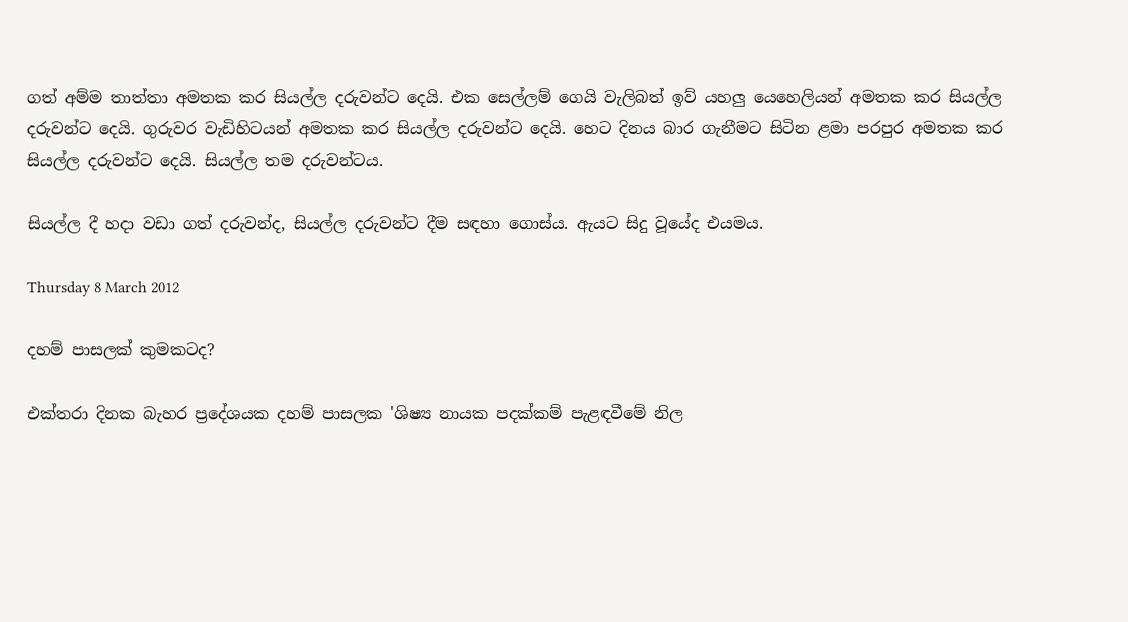ගත් අම්ම තාත්තා අමතක කර සියල්ල දරුවන්ට දෙයි. එක සෙල්ලම් ගෙයි වැලිබත් ඉව් යහලු යෙහෙලියන් අමතක කර සියල්ල දරුවන්ට දෙයි. ගුරුවර වැඩිහිටයන් අමතක කර සියල්ල දරුවන්ට දෙයි. හෙට දිනය බාර ගැනීමට සිටින ළමා පරපුර අමතක කර සියල්ල දරුවන්ට දෙයි. සියල්ල තම දරුවන්ටය.

සියල්ල දී හදා වඩා ගත් දරුවන්ද, සියල්ල දරුවන්ට දීම සඳහා ගොස්ය. ඇයට සිදු වූයේද එයමය.

Thursday 8 March 2012

දහම් පාසලක් කුමකටද?

එක්තරා දිනක බැහර ප්‍රදේශයක දහම් පාසලක 'ශිෂ්‍ය නායක පදක්කම් පැළඳවීමේ නිල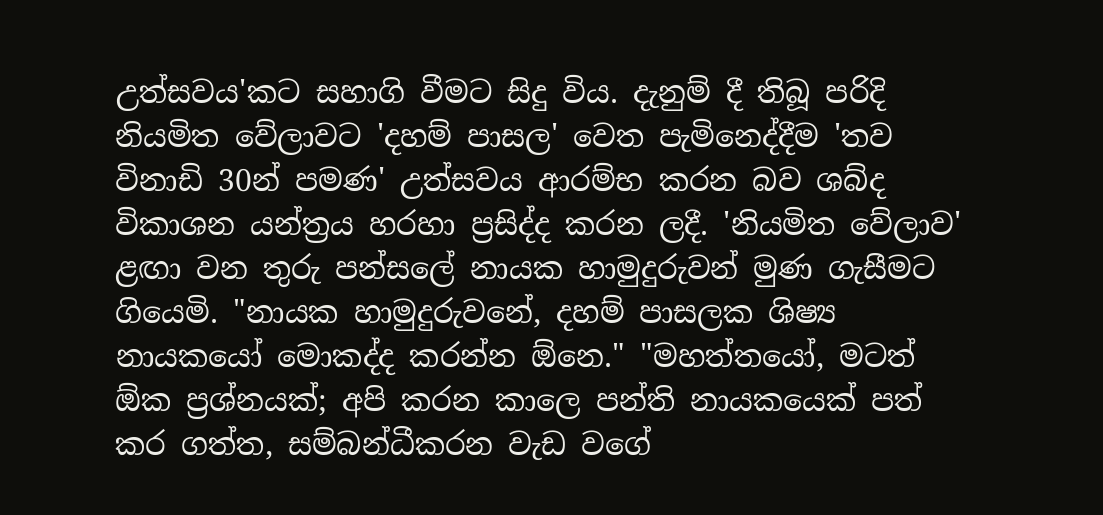උත්සවය'කට සහාගි වීමට සිදු විය. දැනුම් දී තිබූ පරිදි නියමිත වේලාවට 'දහම් පාසල' වෙත පැමිනෙද්දීම 'තව විනාඩි 30න් පමණ' උත්සවය ආරම්භ කරන බව ශබ්ද විකාශන යන්ත්‍රය හරහා ප්‍රසිද්ද කරන ලදී. 'නියමිත වේලාව' ළඟා වන තුරු පන්සලේ නායක හාමුදුරුවන් මුණ ගැසීමට ගියෙමි. "නායක හාමුදුරුවනේ, දහම් පාසලක ශිෂ්‍ය නායකයෝ මොකද්ද කරන්න ඕනෙ." "මහත්තයෝ, මටත් ඕක ප්‍රශ්නයක්; අපි කරන කාලෙ පන්ති නායකයෙක් පත් කර ගත්ත, සම්බන්ධීකරන වැඩ වගේ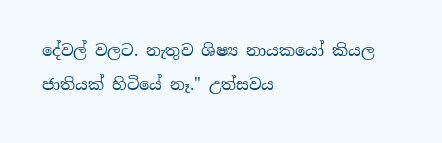දේවල් වලට. නැතුව ශිෂ්‍ය නායකයෝ කියල ජාතියක් හිටියේ නෑ." උත්සවය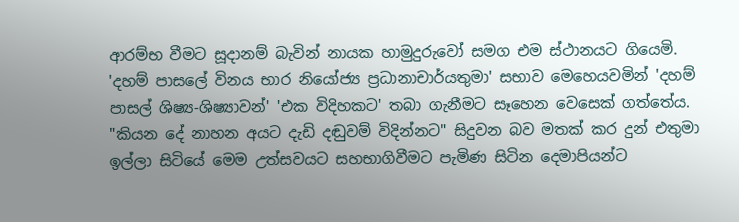ආරම්භ වීමට සූදානම් බැවින් නායක හාමුදුරුවෝ සමග එම ස්ථානයට ගියෙමි. 'දහම් පාසලේ විනය භාර නියෝජ්‍ය ප්‍රධානාචාර්යතුමා' සභාව මෙහෙයවමින් 'දහම් පාසල් ශිෂ්‍ය-ශිෂ්‍යාවන්' 'එක විදිහකට' තබා ගැනීමට සෑහෙන වෙසෙක් ගත්තේය. "කියන දේ නාහන අයට දැඩි දඬුවම් විදින්නට" සිදුවන බව මතක් කර දුන් එතුමා ඉල්ලා සිටියේ මෙම උත්සවයට සහභාගිවීමට පැමිණ සිටින දෙමාපියන්ට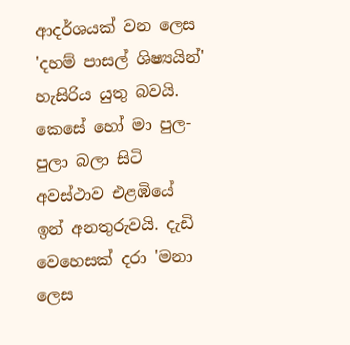ආදර්ශයක් වන ලෙස 'දහම් පාසල් ශිෂ්‍යයින්' හැසිරිය යුතු බවයි. කෙසේ හෝ මා පුල-පුලා බලා සිටි අවස්ථාව එළඹියේ ඉන් අනතුරුවයි. දැඩි වෙහෙසක් දරා 'මනා ලෙස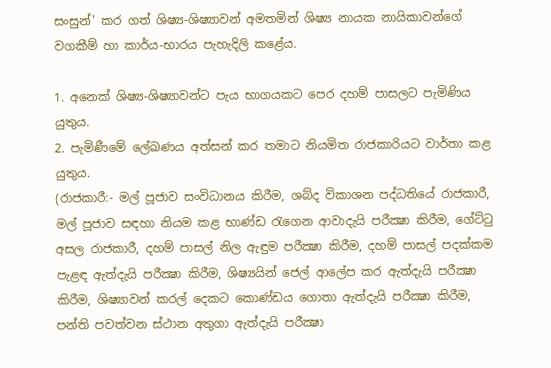සංසුන්' කර ගත් ශිෂ්‍ය-ශිෂ්‍යාවන් අමතමින් ශිෂ්‍ය නායක නායිකාවන්ගේ වගකීම් හා කාර්ය-භාරය පැහැදිලි කළේය.

1. අනෙක් ශිෂ්‍ය-ශිෂ්‍යාවන්ට පැය භාගයකට පෙර දහම් පාසලට පැමිණිය යුතුය.
2. පැමිණීමේ ලේඛණය අත්සන් කර තමාට නියමිත රාජකාරියට වාර්තා කළ යුතුය.
(රාජකාරී:- මල් පූජාව සංවිධානය කිරීම, ශබ්ද විකාශන පද්ධතියේ රාජකාරී, මල් පූජාව සඳහා නියම කළ භාණ්ඩ රැගෙන ආවාදැයි පරීක්‍ෂා කිරීම, ගේට්ටු අසල රාජකාරී, දහම් පාසල් නිල ඇඳුම පරීක්‍ෂා කිරීම, දහම් පාසල් පදක්කම පැළඳ ඇත්දැයි පරීක්‍ෂා කිරීම, ශිෂ්‍යයින් ජෙල් ආලේප කර ඇත්දැයි පරීක්‍ෂා කිරීම, ශිෂ්‍යාවන් කරල් දෙකට කොණ්ඩය ගොතා ඇත්දැයි පරීක්‍ෂා කිරීම, පන්ති පවත්වන ස්ථාන අතුගා ඇත්දැයි පරීක්‍ෂා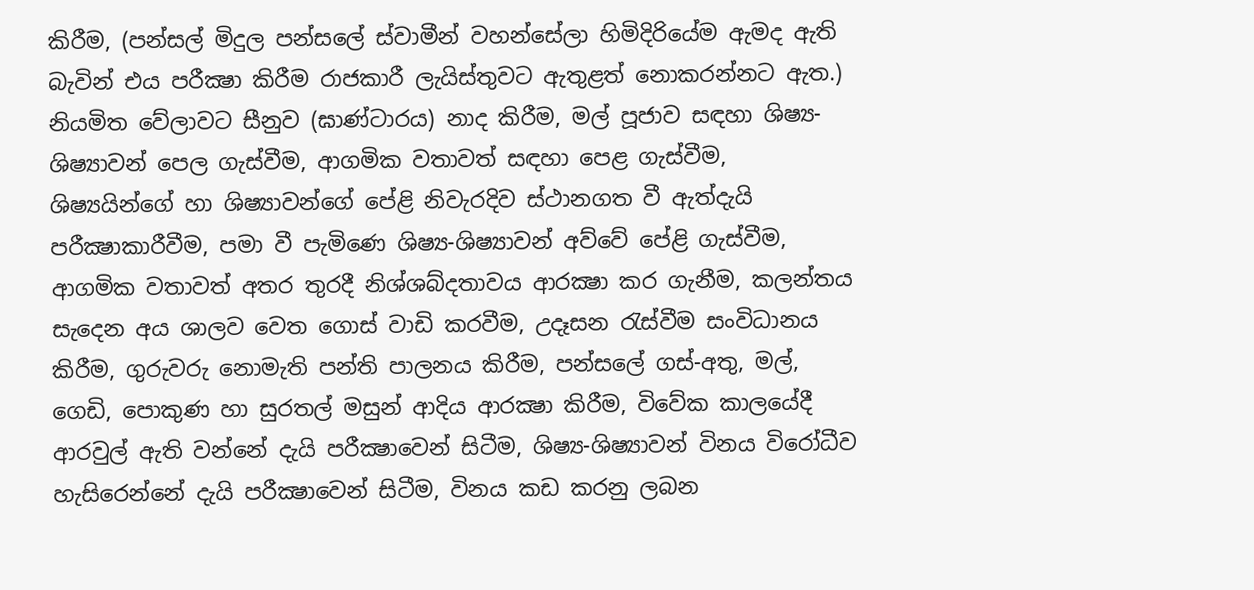කිරීම, (පන්සල් මිදුල පන්සලේ ස්වාමීන් වහන්සේලා හිමිදිරියේම ඇමද ඇති බැවින් එය පරීක්‍ෂා කිරීම රාජකාරී ලැයිස්තුවට ඇතුළත් නොකරන්නට ඇත.) නියමිත වේලාවට සීනුව (ඝාණ්ටාරය) නාද කිරීම, මල් පූජාව සඳහා ශිෂ්‍ය-ශිෂ්‍යාවන් පෙල ගැස්වීම, ආගමික වතාවත් සඳහා පෙළ ගැස්වීම, ශිෂ්‍යයින්ගේ හා ශිෂ්‍යාවන්ගේ පේළි නිවැරදිව ස්ථානගත වී ඇත්දැයි පරීක්‍ෂාකාරීවීම, පමා වී පැමිණෙ ශිෂ්‍ය-ශිෂ්‍යාවන් අව්වේ පේළි ගැස්වීම, ආගමික වතාවත් අතර තුරදී නිශ්ශබ්දතාවය ආරක්‍ෂා කර ගැනීම, කලන්තය සැදෙන අය ශාලව වෙත ගොස් වාඩි කරවීම, උදෑසන රැස්වීම සංවිධානය කිරීම, ගුරුවරු නොමැති පන්ති පාලනය කිරීම, පන්සලේ ගස්-අතු, මල්, ගෙඩි, පොකුණ හා සුරතල් මසුන් ආදිය ආරක්‍ෂා කිරීම, විවේක කාලයේදී ආරවුල් ඇති වන්නේ දැයි පරීක්‍ෂාවෙන් සිටීම, ශිෂ්‍ය-ශිෂ්‍යාවන් විනය විරෝධීව හැසිරෙන්නේ දැයි පරීක්‍ෂාවෙන් සිටීම, විනය කඩ කරනු ලබන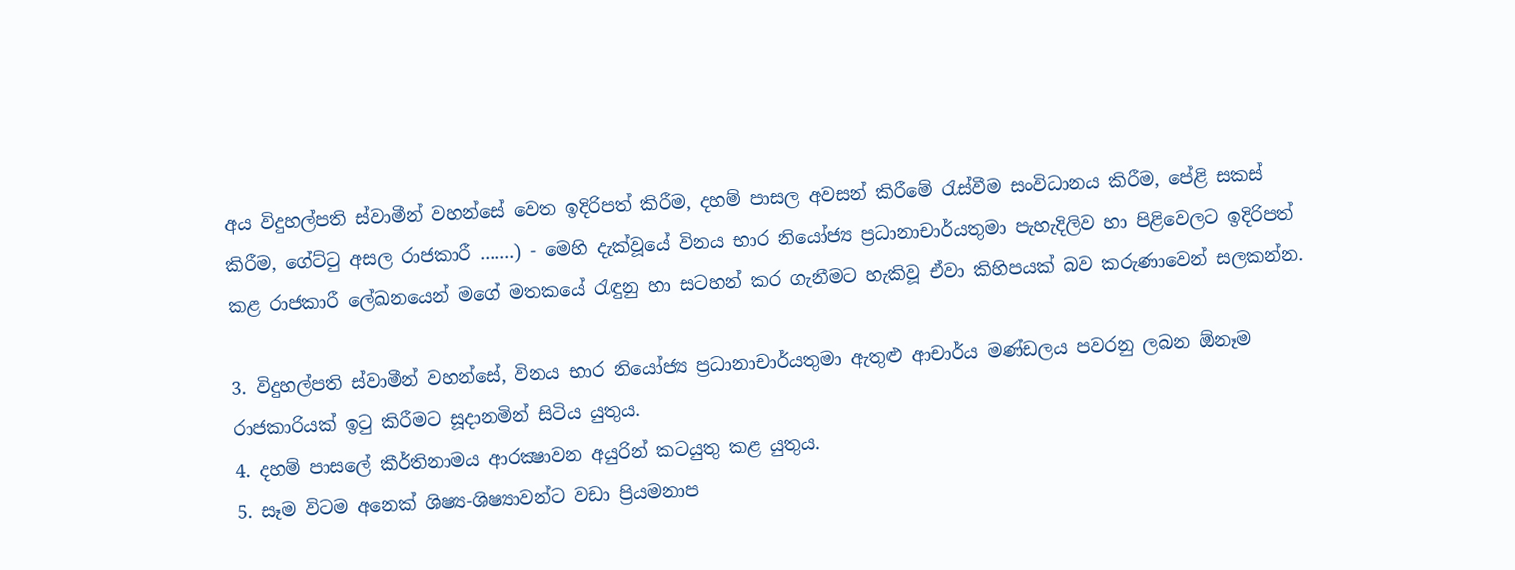අය විදුහල්පති ස්වාමීන් වහන්සේ වෙත ඉදිරිපත් කිරීම, දහම් පාසල අවසන් කිරීමේ රැස්වීම සංවිධානය කිරීම, පේළි සකස් කිරීම, ගේට්ටු අසල රාජකාරී .......) - මෙහි දැක්වූයේ විනය භාර නියෝජ්‍ය ප්‍රධානාචාර්යතුමා පැහැදිලිව හා පිළිවෙලට ඉදිරිපත් කළ රාජකාරී ලේඛනයෙන් මගේ මතකයේ රැඳුනු හා සටහන් කර ගැනීමට හැකිවූ ඒවා කිහිපයක් බව කරුණාවෙන් සලකන්න.

3. විදුහල්පති ස්වාමීන් වහන්සේ, විනය භාර නියෝජ්‍ය ප්‍රධානාචාර්යතුමා ඇතුළු ආචාර්ය මණ්ඩලය පවරනු ලබන ඕනෑම රාජකාරියක් ඉටු කිරීමට සූදානමින් සිටිය යුතුය.
4. දහම් පාසලේ කීර්තිනාමය ආරක්‍ෂාවන අයුරින් කටයුතු කළ යුතුය.
5. සෑම විටම අනෙක් ශිෂ්‍ය-ශිෂ්‍යාවන්ට වඩා ප්‍රියමනාප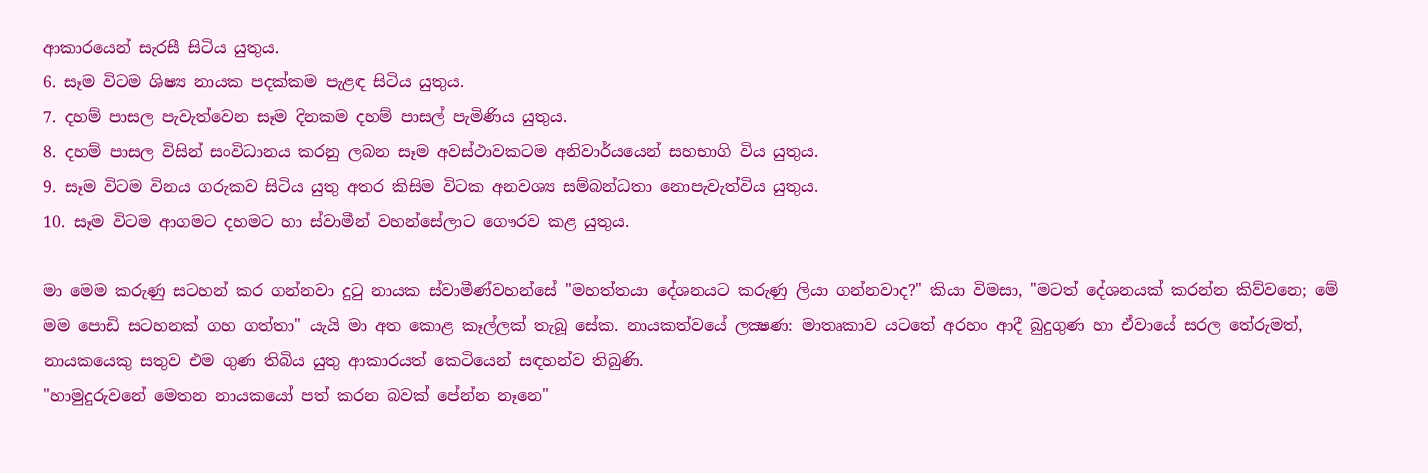ආකාරයෙන් සැරසී සිටිය යුතුය.
6. සෑම විටම ශිෂ්‍ය නායක පදක්කම පැළඳ සිටිය යුතුය.
7. දහම් පාසල පැවැත්වෙන සෑම දිනකම දහම් පාසල් පැමිණිය යුතුය.
8. දහම් පාසල විසින් සංවිධානය කරනු ලබන සෑම අවස්ථාවකටම අනිවාර්යයෙන් සහභාගි විය යුතුය.
9. සෑම විටම විනය ගරුකව සිටිය යුතු අතර කිසිම විටක අනවශ්‍ය සම්බන්ධතා නොපැවැත්විය යුතුය.
10. සෑම විටම ආගමට දහමට හා ස්වාමීන් වහන්සේලාට ගෞරව කළ යුතුය.

මා මෙම කරුණු සටහන් කර ගන්නවා දුටු නායක ස්වාමීණ්වහන්සේ "මහත්තයා දේශනයට කරුණු ලියා ගන්නවාද?" කියා විමසා, "මටත් දේශනයක් කරන්න කිව්වනෙ; මේ මම පොඩි සටහනක් ගහ ගත්තා" යැයි මා අත කොළ කෑල්ලක් තැබූ සේක. නායකත්වයේ ලක්‍ෂණ: මාතෘකාව යටතේ අරහං ආදී බුදුගුණ හා ඒවායේ සරල තේරුමත්, නායකයෙකු සතුව එම ගුණ තිබිය යුතු ආකාරයත් කෙටියෙන් සඳහන්ව තිබුණි.
"හාමුදුරුවනේ මෙතන නායකයෝ පත් කරන බවක් පේන්න නෑනෙ"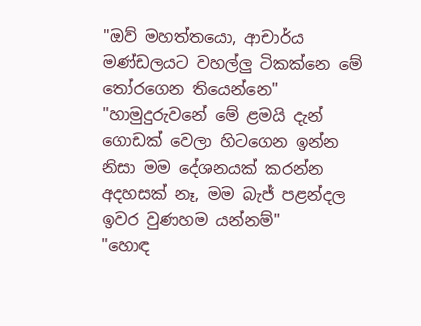"ඔව් මහත්තයො, ආචාර්ය මණ්ඩලයට වහල්ලු ටිකක්නෙ මේ තෝරගෙන තියෙන්නෙ"
"හාමුදුරුවනේ මේ ළමයි දැන් ගොඩක් වෙලා හිටගෙන ඉන්න නිසා මම දේශනයක් කරන්න අදහසක් නෑ, මම බැජ් පළන්දල ඉවර වුණහම යන්නම්"
"හොඳ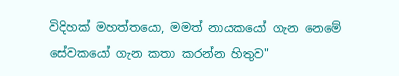විදිහක් මහත්තයො, මමත් නායකයෝ ගැන නෙමේ සේවකයෝ ගැන කතා කරන්න හිතුව"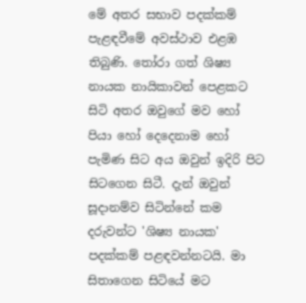මේ අතර සභාව පදක්කම් පැළඳවීමේ අවස්ථාව එළඹ තිබුණි. තෝරා ගත් ශිෂ්‍ය නායක නායිකාවන් පෙළකට සිටි අතර ඔවුගේ මව හෝ පියා හෝ දෙදෙනාම හෝ පැමිණ සිට අය ඔවුන් ඉදිරි පිට සිටගෙන සිටී. දැන් ඔවුන් සූදානම්ව සිටින්නේ කම දරුවන්ට 'ශිෂ්‍ය නායක' පදක්කම් පළඳවන්නටයි. මා සිතාගෙන සිටියේ මට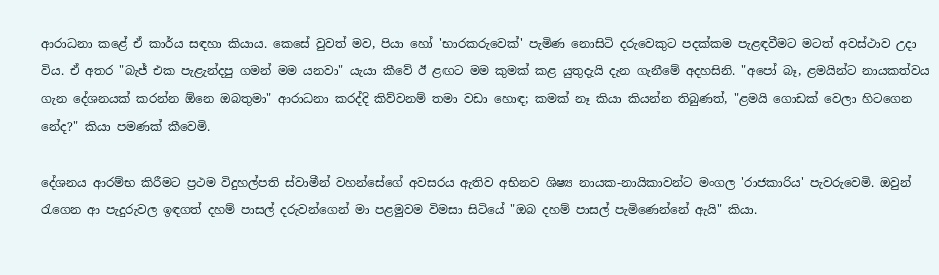ආරාධනා කළේ ඒ කාර්ය සඳහා කියාය. කෙසේ වුවත් මව, පියා හෝ 'භාරකරුවෙක්' පැමිණ නොසිටි දරුවෙකුට පදක්කම පැළඳවීමට මටත් අවස්ථාව උදා විය. ඒ අතර "බැජ් එක පැළැන්දපු ගමන් මම යනවා" යැයා කීවේ ඊ ළඟට මම කුමක් කළ යුතුදැයි දැන ගැනීමේ අදහසිනි. "අපෝ බෑ, ළමයින්ට නායකත්වය ගැන දේශනයක් කරන්න ඕනෙ ඔබතුමා" ආරාධනා කරද්දි කිව්වනම් තමා වඩා හොඳ; කමක් නෑ කියා කියන්න තිබුණත්, "ළමයි ගොඩක් වෙලා හිටගෙන නේද?" කියා පමණක් කීවෙමි.

දේශනය ආරම්භ කිරීමට ප්‍රථම විදුහල්පති ස්වාමීන් වහන්සේගේ අවසරය ඇතිව අභිනව ශිෂ්‍ය නායක-නායිකාවන්ට මංගල 'රාජකාරිය' පැවරුවෙමි. ඔවුන් රැගෙන ආ පැදුරුවල ඉඳගත් දහම් පාසල් දරුවන්ගෙන් මා පළමුවම විමසා සිටියේ "ඔබ දහම් පාසල් පැමිණෙන්නේ ඇයි" කියා.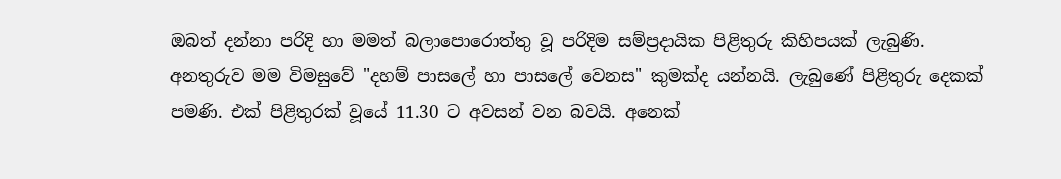ඔබත් දන්නා පරිදි හා මමත් බලාපොරොත්තු වූ පරිදිම සම්ප්‍රදායික පිළිතුරු කිහිපයක් ලැබුණි. අනතුරුව මම විමසුවේ "දහම් පාසලේ හා පාසලේ වෙනස" කුමක්ද යන්නයි. ලැබුණේ පිළිතුරු දෙකක් පමණි. එක් පිළිතුරක් වූයේ 11.30 ට අවසන් වන බවයි. අනෙක්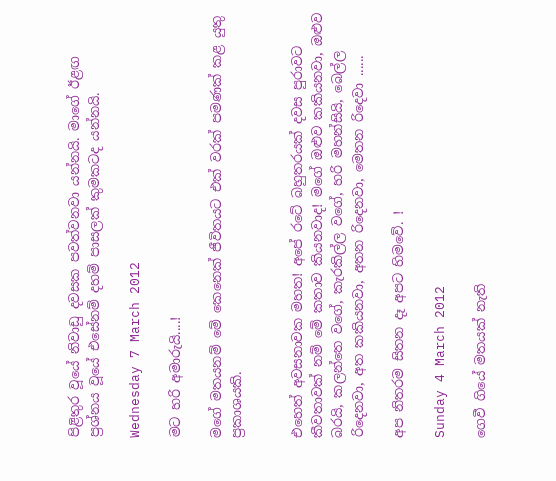පිළිතුර වූයේ නිවාඩු දවසක පවත්වනවා යන්නයි. මාගේ ඊළඟ ප්‍රශ්නය වූයේ එසේනම් දහම් පාසලක් කුමකටද යන්නයි.

Wednesday 7 March 2012

මට හරි අමාරුයි....!

මගේ මතයනම් මේ කෙනෙක් ජීවිතයට එක් වරක් පමණක් කළ යුතු ප්‍රකාශයකි.


එහෙත් අවසනාවක මහත! අපේ රටේ බහුතරයක් දවස පුරාවට කීවතාවක් නම් මේ කතාව කියනවාද! මගේ ඔළුව කකියනවා, ඔළුව බරයි, කලන්තෙ වගේ, කැරකිල්ල වගේ, හරි මහන්සියි, බෙල්ල රිදෙනවා, අත කකියනවා, අතන රිදෙනවා, මෙතන රිදෙවා ......

අප නිතරම සිතන දෑ අපට හිමවේ. !

Sunday 4 March 2012

ගෙවී ගියේ මතයක් නැති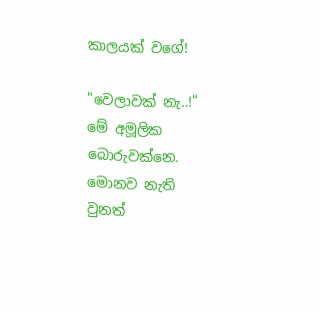කාලයක් වගේ!

"වෙලාවක් නැ..!" මේ අමූලික බොරුවක්නෙ. මොනව නැති වුනත්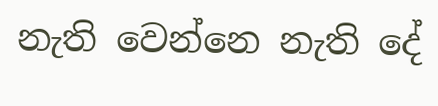නැති වෙන්නෙ නැති දේ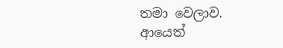තමා වෙලාව.
ආයෙත්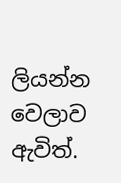ලියන්න වෙලාව ඇවිත්.